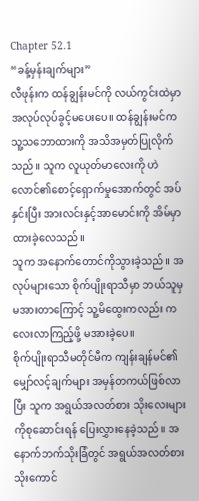Chapter 52.1
“ခန့်မှန်းချက်များ”
လီဖုန်းက ထန်ချွန်းမင်ကို လယ်ကွင်းထဲမှာ အလုပ်လုပ်ခွင့်မပေးပေ။ ထန်ချွန်းမင်က သူ့သဘောထားကို အသိအမှတ်ပြုလိုက်သည်။ သူက လူယုတ်မာလေးကို ဟဲလောင်၏စောင့်ရှောက်မှုအောက်တွင် အပ်နှင်းပြီး အားလင်းနှင့်အာမောင်းကို အိမ်မှာထားခဲ့လေသည်။
သူက အနောက်တောင်ကိုသွားခဲ့သည်။ အလုပ်များသော စိုက်ပျိုးရာသီမှာ ဘယ်သူမှမအားတာကြောင့် သူ့မိထွေးကလည်း ကလေးလာကြည့်ဖို့ မအားခဲ့ပေ။
စိုက်ပျိုးရာသီမတိုင်မီက ကျန်းချန်မင်၏မျှော်လင့်ချက်များ အမှန်တကယ်ဖြစ်လာပြီး သူက အရွယ်အလတ်စား သိုးလေးများကိုစုဆောင်းရန် ပြေးလွှားနေခဲ့သည်။ အနောက်ဘက်သိုးခြံတွင် အရွယ်အလတ်စား သိုးကောင်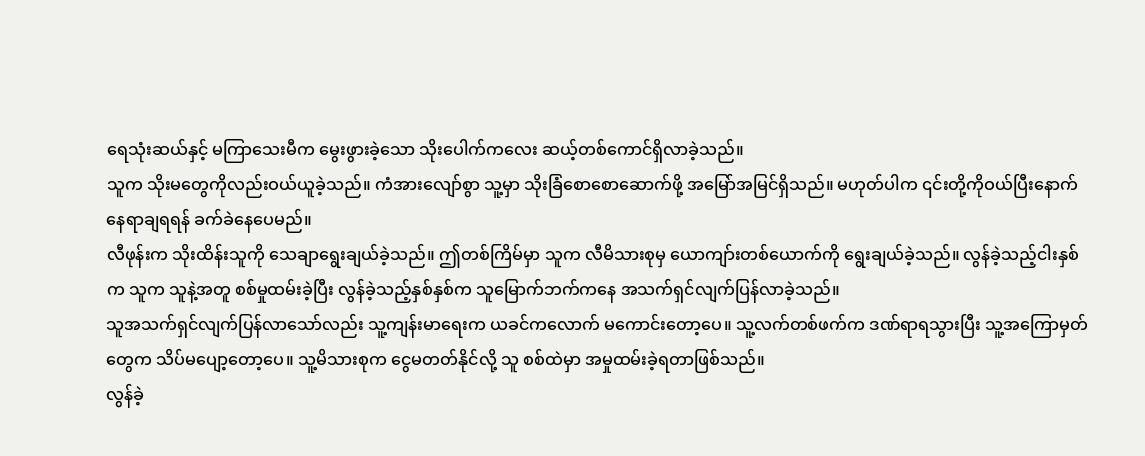ရေသုံးဆယ်နှင့် မကြာသေးမီက မွေးဖွားခဲ့သော သိုးပေါက်ကလေး ဆယ့်တစ်ကောင်ရှိလာခဲ့သည်။
သူက သိုးမတွေကိုလည်းဝယ်ယူခဲ့သည်။ ကံအားလျော်စွာ သူ့မှာ သိုးခြံစောစောဆောက်ဖို့ အမြော်အမြင်ရှိသည်။ မဟုတ်ပါက ၎င်းတို့ကိုဝယ်ပြီးနောက် နေရာချရရန် ခက်ခဲနေပေမည်။
လီဖုန်းက သိုးထိန်းသူကို သေချာရွေးချယ်ခဲ့သည်။ ဤတစ်ကြိမ်မှာ သူက လီမိသားစုမှ ယောကျာ်းတစ်ယောက်ကို ရွေးချယ်ခဲ့သည်။ လွန်ခဲ့သည့်ငါးနှစ်က သူက သူနဲ့အတူ စစ်မှုထမ်းခဲ့ပြီး လွန်ခဲ့သည့်နှစ်နှစ်က သူမြောက်ဘက်ကနေ အသက်ရှင်လျက်ပြန်လာခဲ့သည်။
သူအသက်ရှင်လျက်ပြန်လာသော်လည်း သူ့ကျန်းမာရေးက ယခင်ကလောက် မကောင်းတော့ပေ။ သူ့လက်တစ်ဖက်က ဒဏ်ရာရသွားပြီး သူ့အကြောမှတ်တွေက သိပ်မပျော့တော့ပေ။ သူ့မိသားစုက ငွေမတတ်နိုင်လို့ သူ စစ်ထဲမှာ အမှုထမ်းခဲ့ရတာဖြစ်သည်။
လွန်ခဲ့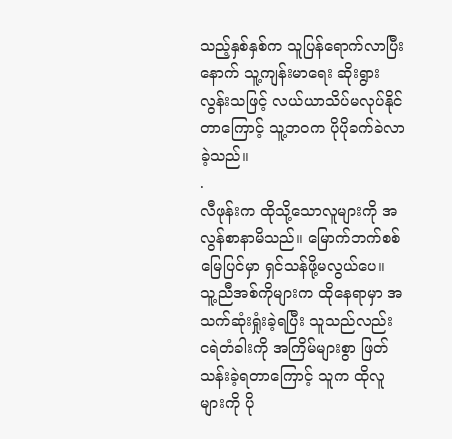သည့်နှစ်နှစ်က သူပြန်ရောက်လာပြီးနောက် သူ့ကျန်းမာရေး ဆိုးရွားလွန်းသဖြင့် လယ်ယာသိပ်မလုပ်နိုင်တာကြောင့် သူ့ဘဝက ပိုပိုခက်ခဲလာခဲ့သည်။
.
လီဖုန်းက ထိုသို့သောလူများကို အလွန်စာနာမိသည်။ မြောက်ဘက်စစ်မြေပြင်မှာ ရှင်သန်ဖို့မလွယ်ပေ။ သူ့ညီအစ်ကိုများက ထိုနေရာမှာ အသက်ဆုံးရှုံးခဲ့ရပြီး သူသည်လည်း ငရဲတံခါးကို အကြိမ်များစွာ ဖြတ်သန်းခဲ့ရတာကြောင့် သူက ထိုလူများကို ပို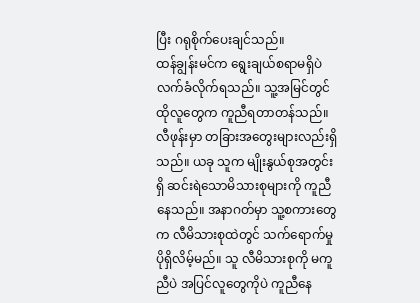ပြီး ဂရုစိုက်ပေးချင်သည်။
ထန်ချွန်းမင်က ရွေးချယ်စရာမရှိပဲ လက်ခံလိုက်ရသည်။ သူ့အမြင်တွင် ထိုလူတွေက ကူညီရတာတန်သည်။
လီဖုန်းမှာ တခြားအတွေးများလည်းရှိသည်။ ယခု သူက မျိုးနွယ်စုအတွင်းရှိ ဆင်းရဲသောမိသားစုများကို ကူညီနေသည်။ အနာဂတ်မှာ သူ့စကားတွေက လီမိသားစုထဲတွင် သက်ရောက်မှုပိုရှိလိမ့်မည်။ သူ လီမိသားစုကို မကူညီပဲ အပြင်လူတွေကိုပဲ ကူညီနေ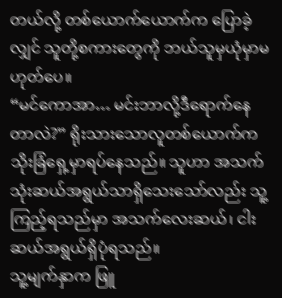တယ်လို့ တစ်ယောက်ယောက်က ပြောခဲ့လျှင် သူတို့စကားတွေကို ဘယ်သူမှယုံမှာမဟုတ်ပေ။
“မင်ကောအာ… မင်းဘာလို့ဒီရောက်နေတာလဲ?” ရိုးသားသောလူတစ်ယောက်က သိုးခြံရှေ့မှာရပ်နေသည်။ သူဟာ အသက်သုံးဆယ်အရွယ်သာရှိသေးသော်လည်း သူ့ကြည့်ရသည်မှာ အသက်လေးဆယ်၊ ငါးဆယ်အရွယ်ရှိပုံရသည်။
သူ့မျက်နှာက ဖြူ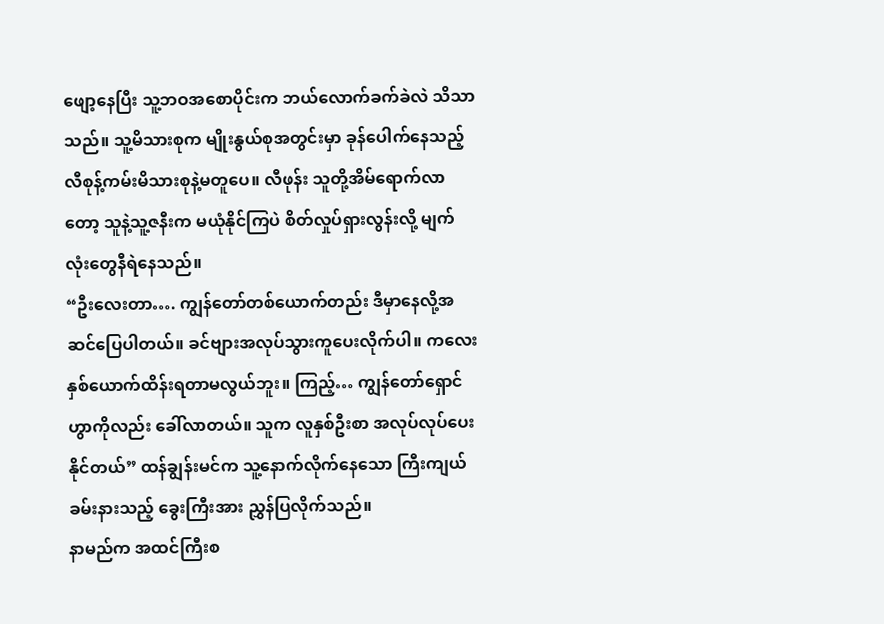ဖျော့နေပြီး သူ့ဘဝအစောပိုင်းက ဘယ်လောက်ခက်ခဲလဲ သိသာသည်။ သူ့မိသားစုက မျိုးနွယ်စုအတွင်းမှာ ခုန်ပေါက်နေသည့် လီစုန့်ကမ်းမိသားစုနဲ့မတူပေ။ လီဖုန်း သူတို့အိမ်ရောက်လာတော့ သူနဲ့သူ့ဇနီးက မယုံနိုင်ကြပဲ စိတ်လှုပ်ရှားလွန်းလို့ မျက်လုံးတွေနီရဲနေသည်။
“ဦးလေးတာ…. ကျွန်တော်တစ်ယောက်တည်း ဒီမှာနေလို့အဆင်ပြေပါတယ်။ ခင်ဗျားအလုပ်သွားကူပေးလိုက်ပါ။ ကလေးနှစ်ယောက်ထိန်းရတာမလွယ်ဘူး။ ကြည့်… ကျွန်တော်ရှောင်ဟွာကိုလည်း ခေါ်လာတယ်။ သူက လူနှစ်ဦးစာ အလုပ်လုပ်ပေးနိုင်တယ်” ထန်ချွန်းမင်က သူ့နောက်လိုက်နေသော ကြီးကျယ်ခမ်းနားသည့် ခွေးကြီးအား ညွှန်ပြလိုက်သည်။
နာမည်က အထင်ကြီးစ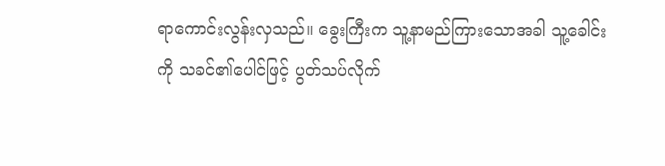ရာကောင်းလွန်းလှသည်။ ခွေးကြီးက သူ့နာမည်ကြားသောအခါ သူ့ခေါင်းကို သခင်၏ပေါင်ဖြင့် ပွတ်သပ်လိုက်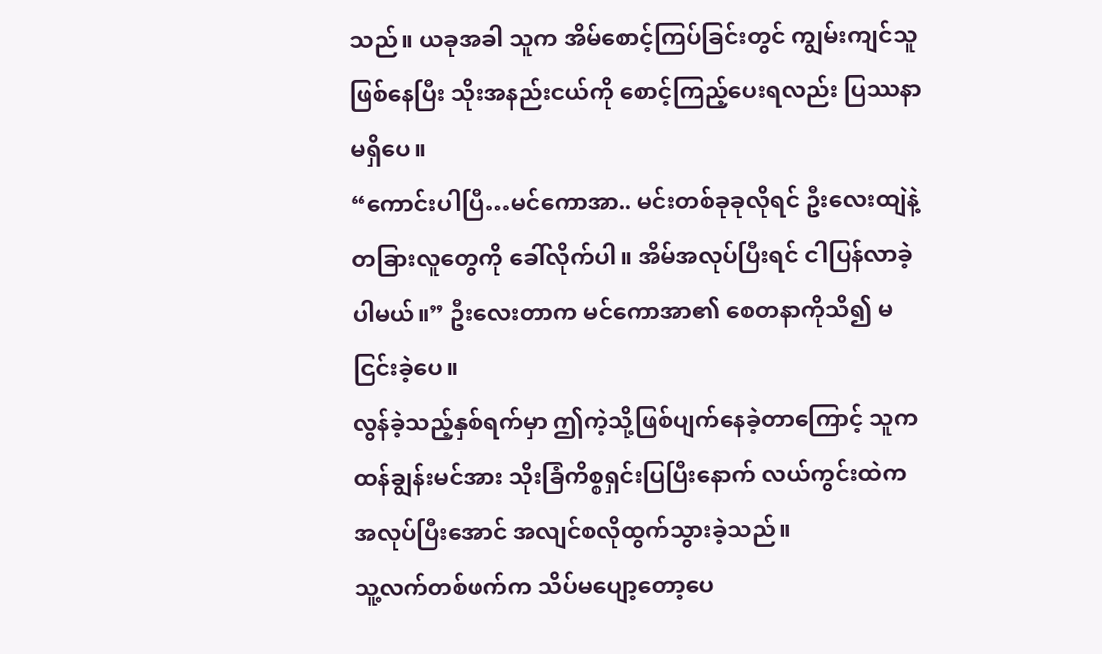သည်။ ယခုအခါ သူက အိမ်စောင့်ကြပ်ခြင်းတွင် ကျွမ်းကျင်သူဖြစ်နေပြီး သိုးအနည်းငယ်ကို စောင့်ကြည့်ပေးရလည်း ပြဿနာမရှိပေ။
“ကောင်းပါပြီ…မင်ကောအာ.. မင်းတစ်ခုခုလိုရင် ဦးလေးထျဲနဲ့ တခြားလူတွေကို ခေါ်လိုက်ပါ။ အိမ်အလုပ်ပြီးရင် ငါပြန်လာခဲ့ပါမယ်။” ဦးလေးတာက မင်ကောအာ၏ စေတနာကိုသိ၍ မငြင်းခဲ့ပေ။
လွန်ခဲ့သည့်နှစ်ရက်မှာ ဤကဲ့သို့ဖြစ်ပျက်နေခဲ့တာကြောင့် သူက ထန်ချွန်းမင်အား သိုးခြံကိစ္စရှင်းပြပြီးနောက် လယ်ကွင်းထဲက အလုပ်ပြီးအောင် အလျင်စလိုထွက်သွားခဲ့သည်။
သူ့လက်တစ်ဖက်က သိပ်မပျော့တော့ပေ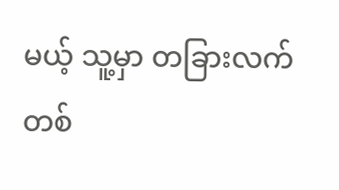မယ့် သူ့မှာ တခြားလက်တစ်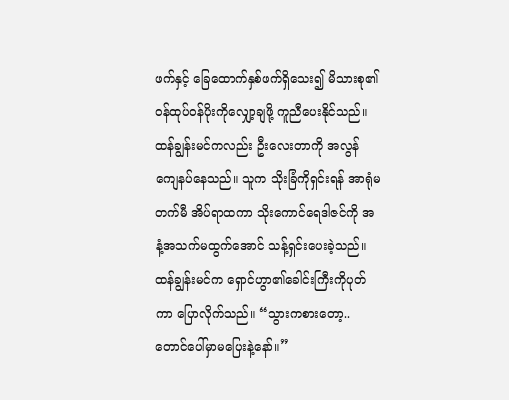ဖက်နှင့် ခြေထောက်နှစ်ဖက်ရှိသေး၍ မိသားစု၏ ဝန်ထုပ်ဝန်ပိုးကိုလျှော့ချဖို့ ကူညီပေးနိုင်သည်။
ထန်ချွန်းမင်ကလည်း ဦးလေးတာကို အလွန်ကျေနပ်နေသည်။ သူက သိုးခြံကိုရှင်းရန် အာရုံမတက်မီ အိပ်ရာထကာ သိုးကောင်ရေဒါဇင်ကို အနံ့အသက်မထွက်အောင် သန့်ရှင်းပေးခဲ့သည်။
ထန်ချွန်းမင်က ရှောင်ဟွာ၏ခေါင်းကြီးကိုပုတ်ကာ ပြောလိုက်သည်။ “သွားကစားတော့.. တောင်ပေါ်မှာမပြေးနဲ့နော်။”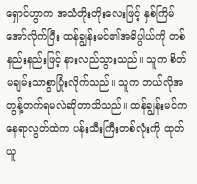ရှောင်ဟွာက အသံတိုးတိုးလေးဖြင့် နှစ်ကြိမ်အော်လိုက်ပြီး ထန်ချွန်းမင်၏အဓိပ္ပါယ်ကို တစ်နည်းနည်းဖြင့် နားလည်သွားသည်။ သူက စိတ်မချမ်းသာစွာပြုံးလိုက်သည်။ သူက ဘယ်လိုအတွန့်တက်ရမလဲဆိုတာသိသည်။ ထန်ချွန်းမင်က နေရာလွတ်ထဲက ပန်းသီးကြီးတစ်လုံးကို ထုတ်ယူ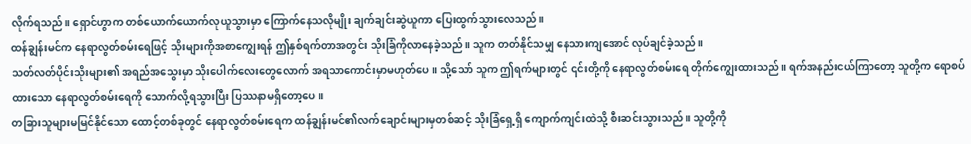လိုက်ရသည်။ ရှောင်ဟွာက တစ်ယောက်ယောက်လုယူသွားမှာ ကြောက်နေသလိုမျိုး ချက်ချင်းဆွဲယူကာ ပြေးထွက်သွားလေသည်။
ထန်ချွန်းမင်က နေရာလွတ်စမ်းရေဖြင့် သိုးများကိုအစာကျွေးရန် ဤနှစ်ရက်တာအတွင်း သိုးခြံကိုလာနေခဲ့သည်။ သူက တတ်နိုင်သမျှ နေသားကျအောင် လုပ်ချင်ခဲ့သည်။
သတ်လတ်ပိုင်းသိုးများ၏ အရည်အသွေးမှာ သိုးပေါက်လေးတွေလောက် အရသာကောင်းမှာမဟုတ်ပေ။ သို့သော် သူက ဤရက်များတွင် ၎င်းတို့ကို နေရာလွတ်စမ်းရေ တိုက်ကျွေးထားသည်။ ရက်အနည်းငယ်ကြာတော့ သူတို့က ရောစပ်ထားသော နေရာလွတ်စမ်းရေကို သောက်လို့ရသွားပြီး ပြဿနာမရှိတော့ပေ။
တခြားသူများမမြင်နိုင်သော ထောင့်တစ်ခုတွင် နေရာလွတ်စမ်းရေက ထန်ချွန်းမင်၏လက်ချောင်းများမှတစ်ဆင့် သိုးခြံရှေ့ရှိ ကျောက်ကျင်းထဲသို့ စီးဆင်းသွားသည်။ သူတို့ကို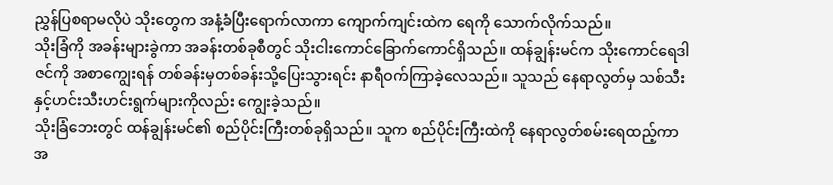ညွှန်ပြစရာမလိုပဲ သိုးတွေက အနံ့ခံပြီးရောက်လာကာ ကျောက်ကျင်းထဲက ရေကို သောက်လိုက်သည်။
သိုးခြံကို အခန်းများခွဲကာ အခန်းတစ်ခုစီတွင် သိုးငါးကောင်ခြောက်ကောင်ရှိသည်။ ထန်ချွန်းမင်က သိုးကောင်ရေဒါဇင်ကို အစာကျွေးရန် တစ်ခန်းမှတစ်ခန်းသို့ပြေးသွားရင်း နာရီဝက်ကြာခဲ့လေသည်။ သူသည် နေရာလွတ်မှ သစ်သီးနှင့်ဟင်းသီးဟင်းရွက်များကိုလည်း ကျွေးခဲ့သည်။
သိုးခြံဘေးတွင် ထန်ချွန်းမင်၏ စည်ပိုင်းကြီးတစ်ခုရှိသည်။ သူက စည်ပိုင်းကြီးထဲကို နေရာလွတ်စမ်းရေထည့်ကာ အ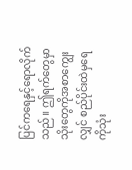ပြင်ကရေနှင့်ရောလိုက်သည်။ ဤရက်တွေမှာ သိုးတွေကိုအစာကျွေးလျှင် စည်ပိုင်းထဲမှရေကိုသုံး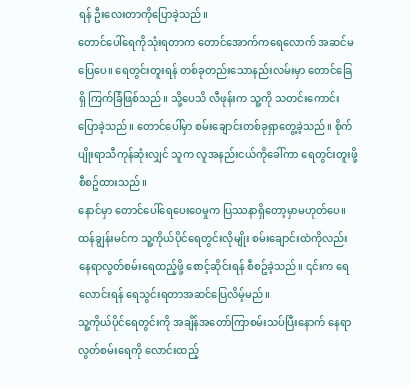ရန် ဦးလေးတာကိုပြောခဲ့သည်။
တောင်ပေါ်ရေကိုသုံးရတာက တောင်အောက်ကရေလောက် အဆင်မပြေပေ။ ရေတွင်းတူးရန် တစ်ခုတည်းသောနည်းလမ်းမှာ တောင်ခြေရှိ ကြက်ခြံဖြစ်သည်။ သို့ပေသိ လီဖုန်းက သူ့ကို သတင်းကောင်းပြောခဲ့သည်။ တောင်ပေါ်မှာ စမ်းချောင်းတစ်ခုရှာတွေ့ခဲ့သည်။ စိုက်ပျိုးရာသီကုန်ဆုံးလျှင် သူက လူအနည်းငယ်ကိုခေါ်ကာ ရေတွင်းတူးဖို့စီစဥ်ထားသည်။
နောင်မှာ တောင်ပေါ်ရေပေးဝေမှုက ပြဿနာရှိတော့မှာမဟုတ်ပေ။ ထန်ချွန်းမင်က သူ့ကိုယ်ပိုင်ရေတွင်းလိုမျိုး စမ်းချောင်းထဲကိုလည်း နေရာလွတ်စမ်းရေထည့်ဖို့ စောင့်ဆိုင်းရန် စီစဥ်ခဲ့သည်။ ၎င်းက ရေလောင်းရန် ရေသွင်းရတာအဆင်ပြေလိမ့်မည်။
သူ့ကိုယ်ပိုင်ရေတွင်းကို အချိန်အတော်ကြာစမ်းသပ်ပြီးနောက် နေရာလွတ်စမ်းရေကို လောင်းထည့်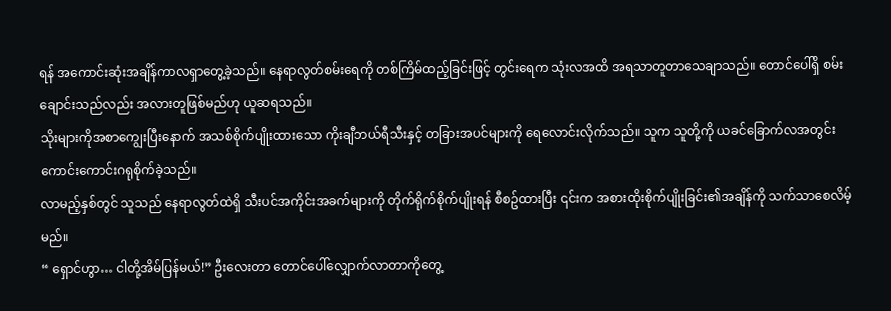ရန် အကောင်းဆုံးအချိန်ကာလရှာတွေ့ခဲ့သည်။ နေရာလွတ်စမ်းရေကို တစ်ကြိမ်ထည့်ခြင်းဖြင့် တွင်းရေက သုံးလအထိ အရသာတူတာသေချာသည်။ တောင်ပေါ်ရှိ စမ်းချောင်းသည်လည်း အလားတူဖြစ်မည်ဟု ယူဆရသည်။
သိုးများကိုအစာကျွေးပြီးနောက် အသစ်စိုက်ပျိုးထားသော ကိုးချီဘယ်ရီသီးနှင့် တခြားအပင်များကို ရေလောင်းလိုက်သည်။ သူက သူတို့ကို ယခင်ခြောက်လအတွင်း ကောင်းကောင်းဂရုစိုက်ခဲ့သည်။
လာမည့်နှစ်တွင် သူသည် နေရာလွတ်ထဲရှိ သီးပင်အကိုင်းအခက်များကို တိုက်ရိုက်စိုက်ပျိုးရန် စီစဥ်ထားပြီး ၎င်းက အစားထိုးစိုက်ပျိုးခြင်း၏အချိန်ကို သက်သာစေလိမ့်မည်။
“ ရှောင်ဟွာ… ငါတို့အိမ်ပြန်မယ်!” ဦးလေးတာ တောင်ပေါ်လျှောက်လာတာကိုတွေ့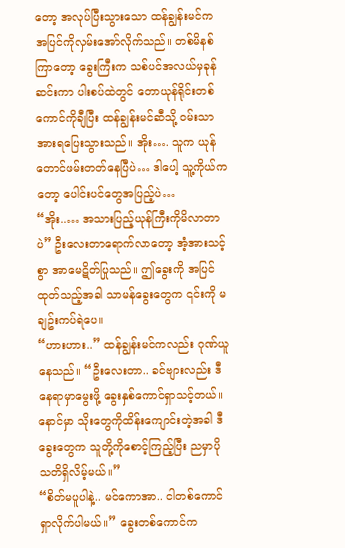တော့ အလုပ်ပြီးသွားသော ထန်ချွန်းမင်က အပြင်ကိုလှမ်းအော်လိုက်သည်။ တစ်မိနစ်ကြာတော့ ခွေးကြီးက သစ်ပင်အလယ်မှခုန်ဆင်းကာ ပါးစပ်ထဲတွင် တောယုန်ရိုင်းတစ်ကောင်ကိုချီပြီး ထန်ချွန်းမင်ဆီသို့ ဝမ်းသာအားရပြေးသွားသည်။ အိုး…. သူက ယုန်တောင်ဖမ်းတတ်နေပြီပဲ… ဒါပေါ့ သူ့ကိုယ်ကတော့ ပေါင်းပင်တွေအပြည့်ပဲ…
“အိုး..… အသားပြည့်ယုန်ကြီးကိုမိလာတာပဲ” ဦးလေးတာရောက်လာတော့ အံ့အားသင့်စွာ အာမေဋိတ်ပြုသည်။ ဤခွေးကို အပြင်ထုတ်သည့်အခါ သာမန်ခွေးတွေက ၎င်းကို မချဥ်းကပ်ရဲပေ။
“ဟားဟား..” ထန်ချွန်းမင်ကလည်း ဂုဏ်ယူနေသည်။ “ဦးလေးတာ.. ခင်ဗျားလည်း ဒီနေရာမှာမွေးဖို့ ခွေးနှစ်ကောင်ရှာသင့်တယ်။ နောင်မှာ သိုးတွေကိုထိန်းကျောင်းတဲ့အခါ ဒီခွေးတွေက သူတို့ကိုစောင့်ကြည့်ပြီး ညမှာပိုသတိရှိလိမ့်မယ်။”
“စိတ်မပူပါနဲ့.. မင်ကောအာ.. ငါတစ်ကောင်ရှာလိုက်ပါမယ်။” ခွေးတစ်ကောင်က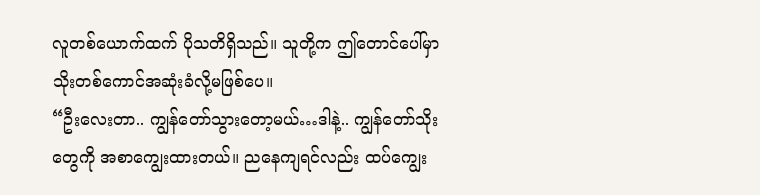လူတစ်ယောက်ထက် ပိုသတိရှိသည်။ သူတို့က ဤတောင်ပေါ်မှာ သိုးတစ်ကောင်အဆုံးခံလို့မဖြစ်ပေ။
“ဦးလေးတာ.. ကျွန်တော်သွားတော့မယ်…ဒါနဲ့.. ကျွန်တော်သိုးတွေကို အစာကျွေးထားတယ်။ ညနေကျရင်လည်း ထပ်ကျွေး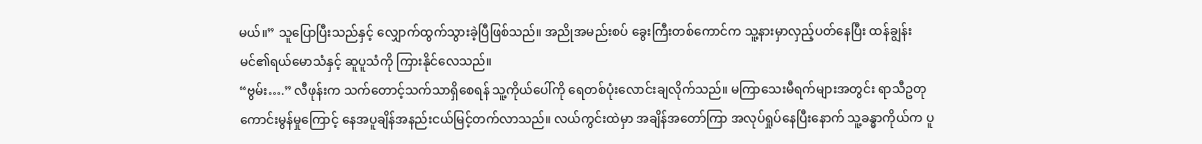မယ်။” သူပြောပြီးသည်နှင့် လျှောက်ထွက်သွားခဲ့ပြီဖြစ်သည်။ အညိုအမည်းစပ် ခွေးကြီးတစ်ကောင်က သူ့နားမှာလှည့်ပတ်နေပြီး ထန်ချွန်းမင်၏ရယ်မောသံနှင့် ဆူပူသံကို ကြားနိုင်လေသည်။
“ဗွမ်း….” လီဖုန်းက သက်တောင့်သက်သာရှိစေရန် သူ့ကိုယ်ပေါ်ကို ရေတစ်ပုံးလောင်းချလိုက်သည်။ မကြာသေးမီရက်များအတွင်း ရာသီဥတုကောင်းမွန်မှုကြောင့် နေအပူချိန်အနည်းငယ်မြင့်တက်လာသည်။ လယ်ကွင်းထဲမှာ အချိန်အတော်ကြာ အလုပ်ရှုပ်နေပြီးနောက် သူ့ခန္ဓာကိုယ်က ပူ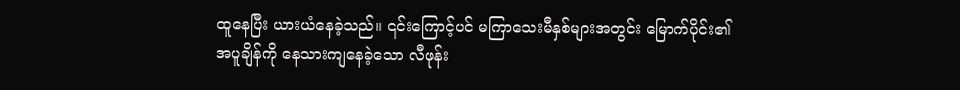ထူနေပြီး ယားယံနေခဲ့သည်။ ၎င်းကြောင့်ပင် မကြာသေးမီနှစ်များအတွင်း မြောက်ပိုင်း၏အပူချိန်ကို နေသားကျနေခဲ့သော လီဖုန်း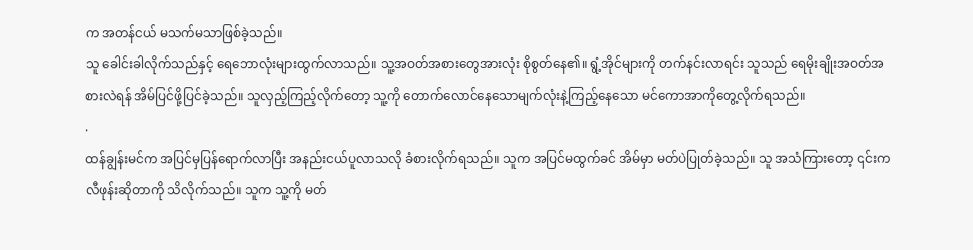က အတန်ငယ် မသက်မသာဖြစ်ခဲ့သည်။
သူ ခေါင်းခါလိုက်သည်နှင့် ရေဘောလုံးများထွက်လာသည်။ သူ့အဝတ်အစားတွေအားလုံး စိုစွတ်နေ၏။ ရွံ့အိုင်များကို တက်နင်းလာရင်း သူသည် ရေမိုးချိုးအဝတ်အစားလဲရန် အိမ်ပြင်ဖို့ပြင်ခဲ့သည်။ သူလှည့်ကြည့်လိုက်တော့ သူ့ကို တောက်လောင်နေသောမျက်လုံးနဲ့ကြည့်နေသော မင်ကောအာကိုတွေ့လိုက်ရသည်။
.
ထန်ချွန်းမင်က အပြင်မှပြန်ရောက်လာပြီး အနည်းငယ်ပူလာသလို ခံစားလိုက်ရသည်။ သူက အပြင်မထွက်ခင် အိမ်မှာ မတ်ပဲပြုတ်ခဲ့သည်။ သူ အသံကြားတော့ ၎င်းက လီဖုန်းဆိုတာကို သိလိုက်သည်။ သူက သူ့ကို မတ်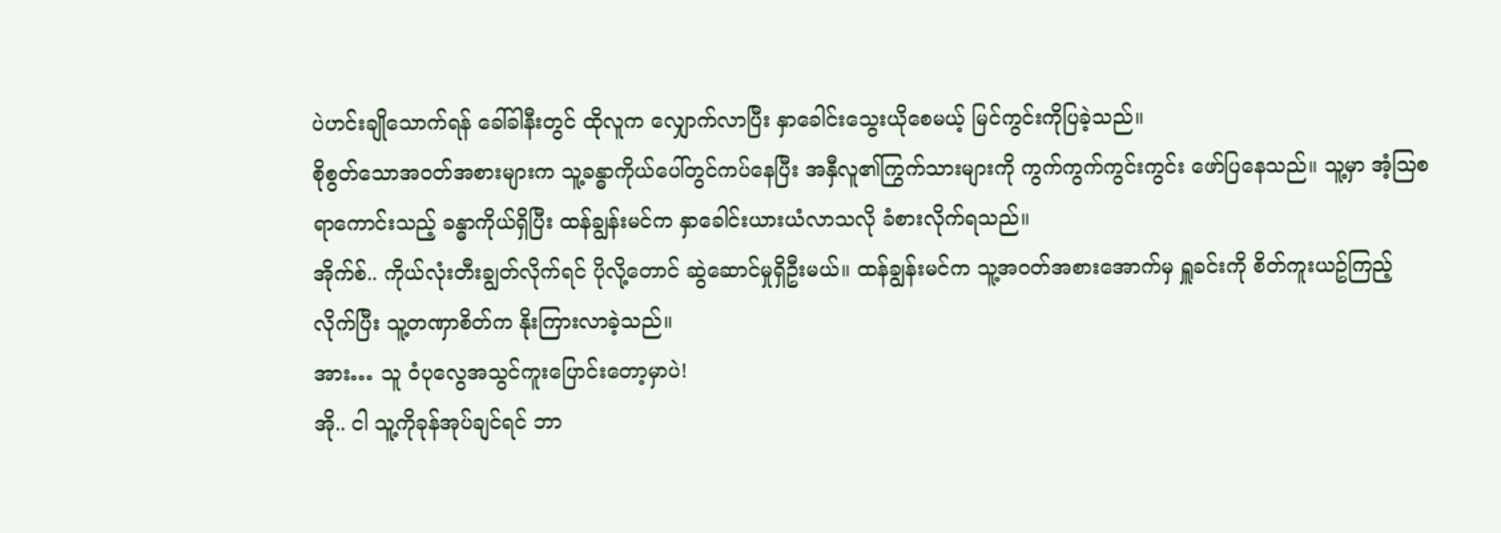ပဲဟင်းချိုသောက်ရန် ခေါ်ခါနီးတွင် ထိုလူက လျှောက်လာပြီး နှာခေါင်းသွေးယိုစေမယ့် မြင်ကွင်းကိုပြခဲ့သည်။
စိုစွတ်သောအဝတ်အစားများက သူ့ခန္ဓာကိုယ်ပေါ်တွင်ကပ်နေပြီး အနှီလူ၏ကြွက်သားများကို ကွက်ကွက်ကွင်းကွင်း ဖော်ပြနေသည်။ သူ့မှာ အံ့သြစရာကောင်းသည့် ခန္ဓာကိုယ်ရှိပြီး ထန်ချွန်းမင်က နှာခေါင်းယားယံလာသလို ခံစားလိုက်ရသည်။
အိုက်စ်.. ကိုယ်လုံးတီးချွတ်လိုက်ရင် ပိုလို့တောင် ဆွဲဆောင်မှုရှိဦးမယ်။ ထန်ချွန်းမင်က သူ့အဝတ်အစားအောက်မှ ရှူခင်းကို စိတ်ကူးယဥ်ကြည့်လိုက်ပြီး သူ့တဏှာစိတ်က နိုးကြားလာခဲ့သည်။
အား… သူ ဝံပုလွေအသွင်ကူးပြောင်းတော့မှာပဲ!
အို.. ငါ သူ့ကိုခုန်အုပ်ချင်ရင် ဘာ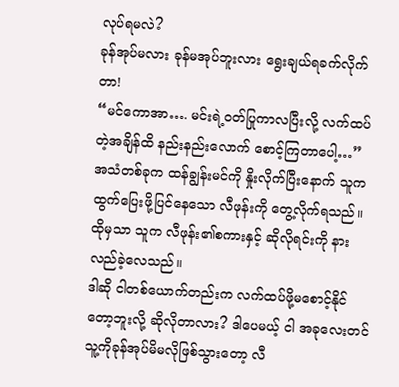လုပ်ရမလဲ?
ခုန်အုပ်မလား ခုန်မအုပ်ဘူးလား ရွေးချယ်ရခက်လိုက်တာ!
“မင်ကောအာ…. မင်းရဲ့ဝတ်ပြုကာလပြီးလို့ လက်ထပ်တဲ့အချိန်ထိ နည်းနည်းလောက် စောင့်ကြတာပေါ့…” အသံတစ်ခုက ထန်ချွန်းမင်ကို နှိုးလိုက်ပြီးနောက် သူက ထွက်ပြေးဖို့ပြင်နေသော လီဖုန်းကို တွေ့လိုက်ရသည်။ ထိုမှသာ သူက လီဖုန်း၏စကားနှင့် ဆိုလိုရင်းကို နားလည်ခဲ့လေသည်။
ဒါဆို ငါတစ်ယောက်တည်းက လက်ထပ်ဖို့မစောင့်နိုင်တော့ဘူးလို့ ဆိုလိုတာလား? ဒါပေမယ့် ငါ အခုလေးတင် သူ့ကိုခုန်အုပ်မိမလိုဖြစ်သွားတော့ လီ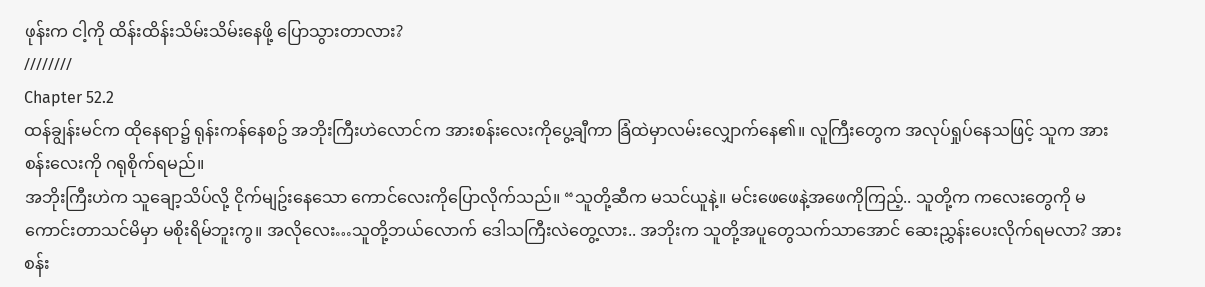ဖုန်းက ငါ့ကို ထိန်းထိန်းသိမ်းသိမ်းနေဖို့ ပြောသွားတာလား?
////////
Chapter 52.2
ထန်ချွန်းမင်က ထိုနေရာ၌ ရုန်းကန်နေစဥ် အဘိုးကြီးဟဲလောင်က အားစန်းလေးကိုပွေ့ချီကာ ခြံထဲမှာလမ်းလျှောက်နေ၏။ လူကြီးတွေက အလုပ်ရှုပ်နေသဖြင့် သူက အားစန်းလေးကို ဂရုစိုက်ရမည်။
အဘိုးကြီးဟဲက သူချော့သိပ်လို့ ငိုက်မျဥ်းနေသော ကောင်လေးကိုပြောလိုက်သည်။ “သူတို့ဆီက မသင်ယူနဲ့။ မင်းဖေဖေနဲ့အဖေကိုကြည့်.. သူတို့က ကလေးတွေကို မကောင်းတာသင်မိမှာ မစိုးရိမ်ဘူးကွ။ အလိုလေး…သူတို့ဘယ်လောက် ဒေါသကြီးလဲတွေ့လား.. အဘိုးက သူတို့အပူတွေသက်သာအောင် ဆေးညွှန်းပေးလိုက်ရမလာ? အားစန်း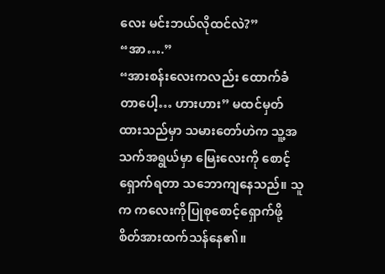လေး မင်းဘယ်လိုထင်လဲ?”
“အာ….”
“အားစန်းလေးကလည်း ထောက်ခံတာပေါ့… ဟားဟား” မထင်မှတ်ထားသည်မှာ သမားတော်ဟဲက သူ့အသက်အရွယ်မှာ မြေးလေးကို စောင့်ရှောက်ရတာ သဘောကျနေသည်။ သူက ကလေးကိုပြုစုစောင့်ရှောက်ဖို့ စိတ်အားထက်သန်နေ၏။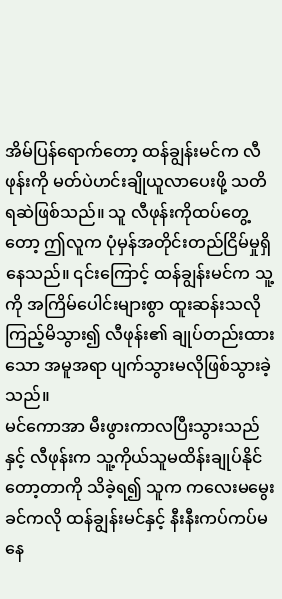အိမ်ပြန်ရောက်တော့ ထန်ချွန်းမင်က လီဖုန်းကို မတ်ပဲဟင်းချိုယူလာပေးဖို့ သတိရဆဲဖြစ်သည်။ သူ လီဖုန်းကိုထပ်တွေ့တော့ ဤလူက ပုံမှန်အတိုင်းတည်ငြိမ်မှုရှိနေသည်။ ၎င်းကြောင့် ထန်ချွန်းမင်က သူ့ကို အကြိမ်ပေါင်းများစွာ ထူးဆန်းသလိုကြည့်မိသွား၍ လီဖုန်း၏ ချုပ်တည်းထားသော အမူအရာ ပျက်သွားမလိုဖြစ်သွားခဲ့သည်။
မင်ကောအာ မီးဖွားကာလပြီးသွားသည်နှင့် လီဖုန်းက သူ့ကိုယ်သူမထိန်းချုပ်နိုင်တော့တာကို သိခဲ့ရ၍ သူက ကလေးမမွေးခင်ကလို ထန်ချွန်းမင်နှင့် နီးနီးကပ်ကပ်မနေ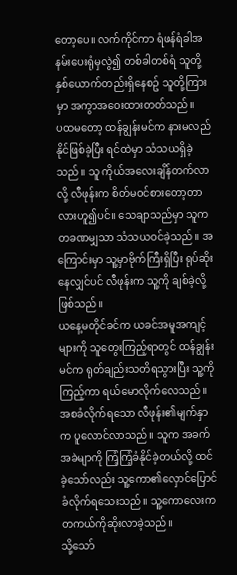တော့ပေ။ လက်ကိုင်ကာ ရံဖန်ရံခါအနမ်းပေးရုံမှလွဲ၍ တစ်ခါတစ်ရံ သူတို့နှစ်ယောက်တည်းရှိနေစဥ် သူတို့ကြားမှာ အကွာအဝေးထားတတ်သည်။
ပထမတော့ ထန်ချွန်းမင်က နားမလည်နိုင်ဖြစ်ခဲ့ပြီး ရင်ထဲမှာ သံသယရှိခဲ့သည်။ သူ ကိုယ်အလေးချိန်တက်လာလို့ လီဖုန်းက စိတ်မဝင်စားတော့တာလားဟူ၍ပင်။ သေချာသည်မှာ သူက တခဏမျှသာ သံသယဝင်ခဲ့သည်။ အကြောင်းမှာ သူ့မှာဗိုက်ကြီးရှိပြီး ရုပ်ဆိုးနေလျှင်ပင် လီဖုန်းက သူ့ကို ချစ်ခဲ့လို့ဖြစ်သည်။
ယနေ့မတိုင်ခင်က ယခင်အမူအကျင့်များကို သူတွေးကြည့်ရာတွင် ထန်ချွန်းမင်က ရုတ်ချည်းသတိရသွားပြီး သူ့ကိုကြည့်ကာ ရယ်မောလိုက်လေသည်။
အစခံလိုက်ရသော လီဖုန်း၏မျက်နှာက ပူလောင်လာသည်။ သူက အခက်အခဲမျာကို ကြံ့ကြံ့ခံနိုင်ခဲ့တယ်လို့ ထင်ခဲ့သော်လည်း သူ့ကော၏လှောင်ပြောင်ခံလိုက်ရသေးသည်။ သူ့ကောလေးက တကယ်ကိုဆိုးလာခဲ့သည်။
သို့သော်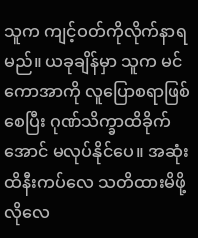သူက ကျင့်ဝတ်ကိုလိုက်နာရမည်။ ယခုချိန်မှာ သူက မင်ကောအာကို လူပြောစရာဖြစ်စေပြီး ဂုဏ်သိက္ခာထိခိုက်အောင် မလုပ်နိုင်ပေ။ အဆုံးထိနီးကပ်လေ သတိထားမိဖို့လိုလေ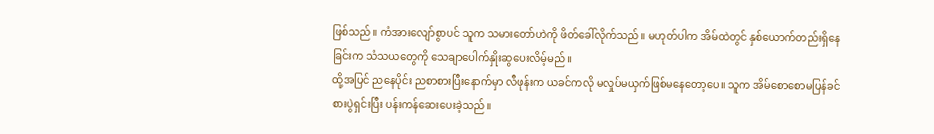ဖြစ်သည်။ ကံအားလျော်စွာပင် သူက သမားတော်ဟဲကို ဖိတ်ခေါ်လိုက်သည်။ မဟုတ်ပါက အိမ်ထဲတွင် နှစ်ယောက်တည်းရှိနေခြင်းက သံသယတွေကို သေချာပေါက်နှိုးဆွပေးလိမ့်မည်။
ထို့အပြင် ညနေပိုင်း ညစာစားပြီးနောက်မှာ လီဖုန်းက ယခင်ကလို မလှုပ်မယှက်ဖြစ်မနေတော့ပေ။ သူက အိမ်စောစောမပြန်ခင် စားပွဲရှင်းပြီး ပန်းကန်ဆေးပေးခဲ့သည်။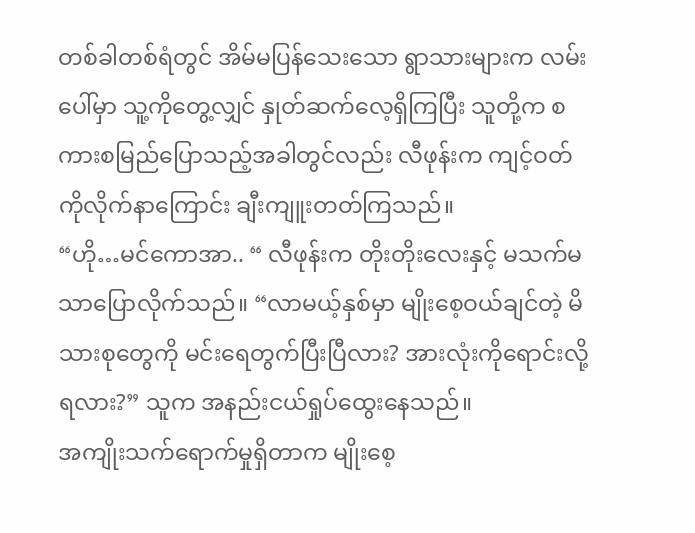တစ်ခါတစ်ရံတွင် အိမ်မပြန်သေးသော ရွာသားများက လမ်းပေါ်မှာ သူ့ကိုတွေ့လျှင် နှုတ်ဆက်လေ့ရှိကြပြီး သူတို့က စကားစမြည်ပြောသည့်အခါတွင်လည်း လီဖုန်းက ကျင့်ဝတ်ကိုလိုက်နာကြောင်း ချီးကျူးတတ်ကြသည်။
“ဟို…မင်ကောအာ.. “ လီဖုန်းက တိုးတိုးလေးနှင့် မသက်မသာပြောလိုက်သည်။ “လာမယ့်နှစ်မှာ မျိုးစေ့ဝယ်ချင်တဲ့ မိသားစုတွေကို မင်းရေတွက်ပြီးပြီလား? အားလုံးကိုရောင်းလို့ရလား?” သူက အနည်းငယ်ရှုပ်ထွေးနေသည်။
အကျိုးသက်ရောက်မှုရှိတာက မျိုးစေ့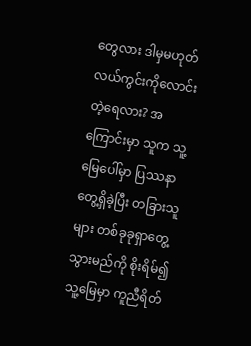တွေလား ဒါမှမဟုတ် လယ်ကွင်းကိုလောင်းတဲ့ရေလား? အကြောင်းမှာ သူက သူ့မြေပေါ်မှာ ပြဿနာတွေ့ရှိခဲ့ပြီး တခြားသူများ တစ်ခုခုရှာတွေ့သွားမည်ကို စိုးရိမ်၍ သူ့မြေမှာ ကူညီရိတ်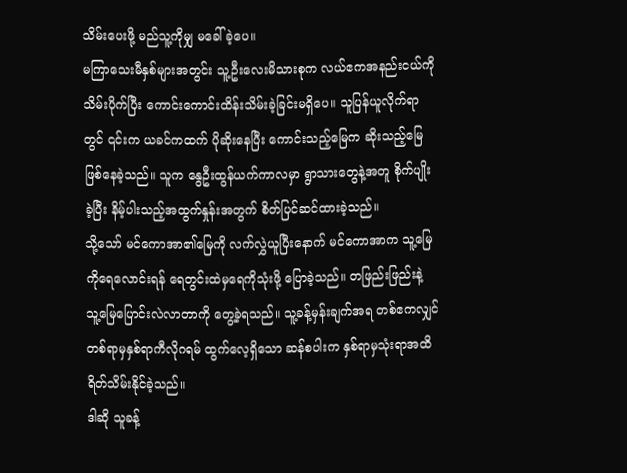သိမ်းပေးဖို့ မည်သူ့ကိုမျှ မခေါ်ခဲ့ပေ။
မကြာသေးမီနှစ်များအတွင်း သူ့ဦးလေးမိသားစုက လယ်ဧကအနည်းငယ်ကိုသိမ်းပိုက်ပြီး ကောင်းကောင်းထိန်းသိမ်းခဲ့ခြင်းမရှိပေ။ သူပြန်ယူလိုက်ရာတွင် ၎င်းက ယခင်ကထက် ပိုဆိုးနေပြီး ကောင်းသည့်မြေက ဆိုးသည့်မြေဖြစ်နေခဲ့သည်။ သူက နွေဦးထွန်ယက်ကာလမှာ ရွာသားတွေနဲ့အတူ စိုက်ပျိုးခဲ့ပြီး နိမ့်ပါးသည့်အထွက်နှုန်းအတွက် စိတ်ပြင်ဆင်ထားခဲ့သည်။
သို့သော် မင်ကောအာ၏မြေကို လက်လွှဲယူပြီးနောက် မင်ကောအာက သူ့မြေကိုရေလောင်းရန် ရေတွင်းထဲမှရေကိုသုံးဖို့ ပြောခဲ့သည်။ တဖြည်းဖြည်းနဲ့ သူ့မြေပြောင်းလဲလာတာကို တွေ့ခဲ့ရသည်။ သူ့ခန့်မှန်းချက်အရ တစ်ဧကလျှင် တစ်ရာမှနှစ်ရာကီလိုဂရမ် ထွက်လေ့ရှိသော ဆန်စပါးက နှစ်ရာမှသုံးရာအထိ ရိတ်သိမ်းနိုင်ခဲ့သည်။
ဒါဆို သူခန့်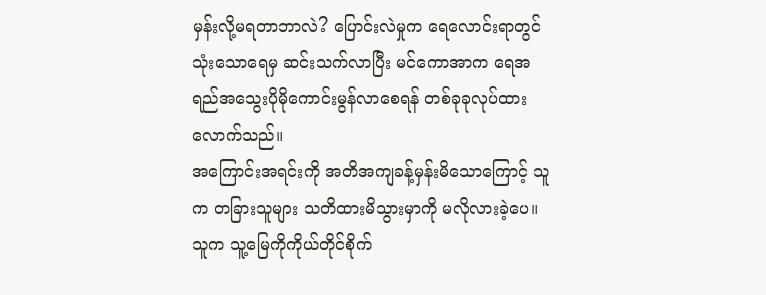မှန်းလို့မရတာဘာလဲ? ပြောင်းလဲမှုက ရေလောင်းရာတွင် သုံးသောရေမှ ဆင်းသက်လာပြီး မင်ကောအာက ရေအရည်အသွေးပိုမိုကောင်းမွန်လာစေရန် တစ်ခုခုလုပ်ထားလောက်သည်။
အကြောင်းအရင်းကို အတိအကျခန့်မှန်းမိသောကြောင့် သူက တခြားသူများ သတိထားမိသွားမှာကို မလိုလားခဲ့ပေ။ သူက သူ့မြေကိုကိုယ်တိုင်စိုက်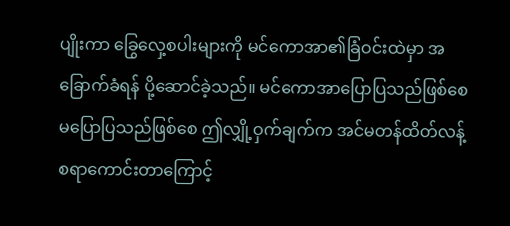ပျိုးကာ ခြွေလှေ့စပါးများကို မင်ကောအာ၏ခြံဝင်းထဲမှာ အခြောက်ခံရန် ပို့ဆောင်ခဲ့သည်။ မင်ကောအာပြောပြသည်ဖြစ်စေ မပြောပြသည်ဖြစ်စေ ဤလျှို့ဝှက်ချက်က အင်မတန်ထိတ်လန့်စရာကောင်းတာကြောင့်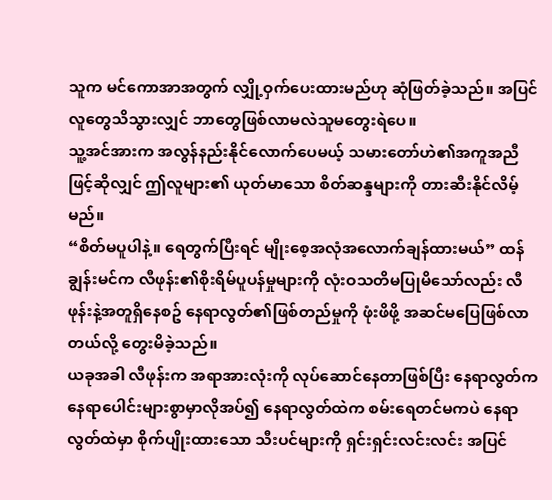သူက မင်ကောအာအတွက် လျှို့ဝှက်ပေးထားမည်ဟု ဆုံဖြတ်ခဲ့သည်။ အပြင်လူတွေသိသွားလျှင် ဘာတွေဖြစ်လာမလဲသူမတွေးရဲပေ။
သူ့အင်အားက အလွန်နည်းနိုင်လောက်ပေမယ့် သမားတော်ဟဲ၏အကူအညီဖြင့်ဆိုလျှင် ဤလူများ၏ ယုတ်မာသော စိတ်ဆန္ဒများကို တားဆီးနိုင်လိမ့်မည်။
“စိတ်မပူပါနဲ့။ ရေတွက်ပြီးရင် မျိုးစေ့အလုံအလောက်ချန်ထားမယ်” ထန်ချွန်းမင်က လီဖုန်း၏စိုးရိမ်ပူပန်မှုများကို လုံးဝသတိမပြုမိသော်လည်း လီဖုန်းနဲ့အတူရှိနေစဥ် နေရာလွတ်၏ဖြစ်တည်မှုကို ဖုံးဖိဖို့ အဆင်မပြေဖြစ်လာတယ်လို့ တွေးမိခဲ့သည်။
ယခုအခါ လီဖုန်းက အရာအားလုံးကို လုပ်ဆောင်နေတာဖြစ်ပြီး နေရာလွတ်က နေရာပေါင်းများစွာမှာလိုအပ်၍ နေရာလွတ်ထဲက စမ်းရေတင်မကပဲ နေရာလွတ်ထဲမှာ စိုက်ပျိုးထားသော သီးပင်များကို ရှင်းရှင်းလင်းလင်း အပြင်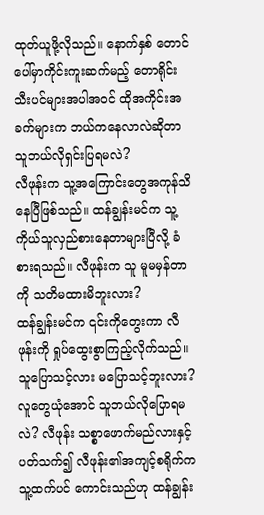ထုတ်ယူဖို့လိုသည်။ နောက်နှစ် တောင်ပေါ်မှာကိုင်းကူးဆက်မည့် တောရိုင်းသီးပင်များအပါအဝင် ထိုအကိုင်းအခက်များက ဘယ်ကနေလာလဲဆိုတာ သူဘယ်လိုရှင်းပြရမလဲ?
လီဖုန်းက သူ့အကြောင်းတွေအကုန်သိနေပြီဖြစ်သည်။ ထန်ချွန်းမင်က သူ့ကိုယ်သူလှည်စားနေတာများပြီလို့ ခံစားရသည်။ လီဖုန်းက သူ မူမမှန်တာကို သတိမထားမိဘူးလား?
ထန်ချွန်းမင်က ၎င်းကိုတွေးကာ လီဖုန်းကို ရှုပ်ထွေးစွာကြည့်လိုက်သည်။ သူပြောသင့်လား မပြောသင့်ဘူးလား? လူတွေယုံအောင် သူဘယ်လိုပြောရမလဲ? လီဖုန်း သစ္စာဖောက်မည်လားနှင့်ပတ်သက်၍ လီဖုန်း၏အကျင့်စရိုက်က သူ့ထက်ပင် ကောင်းသည်ဟု ထန်ချွန်း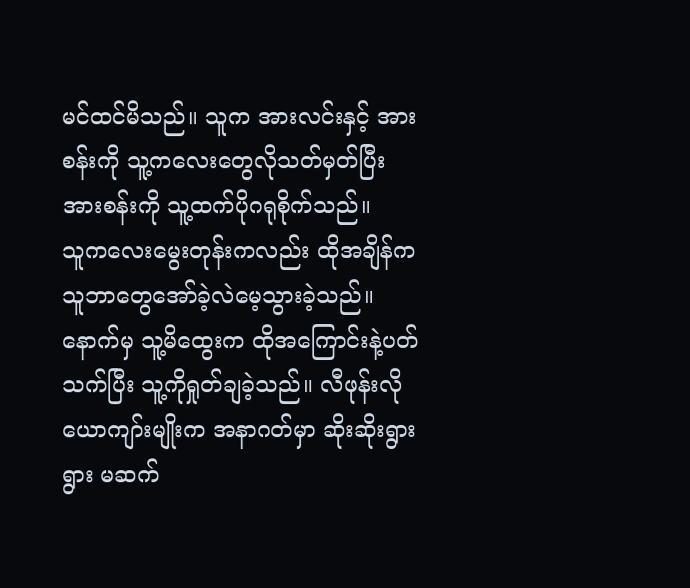မင်ထင်မိသည်။ သူက အားလင်းနှင့် အားစန်းကို သူ့ကလေးတွေလိုသတ်မှတ်ပြီး အားစန်းကို သူ့ထက်ပိုဂရုစိုက်သည်။
သူကလေးမွေးတုန်းကလည်း ထိုအချိန်က သူဘာတွေအော်ခဲ့လဲမေ့သွားခဲ့သည်။ နောက်မှ သူ့မိထွေးက ထိုအကြောင်းနဲ့ပတ်သက်ပြီး သူ့ကိုရှုတ်ချခဲ့သည်။ လီဖုန်းလို ယောကျာ်းမျိုးက အနာဂတ်မှာ ဆိုးဆိုးရွားရွား မဆက်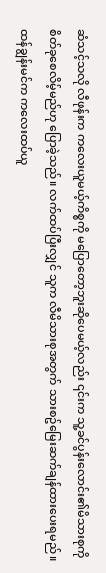ဆံသင့်သလို လီဖုန်းက ကလေးယူမယ့်ကိစ္စကို မပြောတော့ဘူးဆိုပေမယ့်လည်း ၎င်းက သူ့ခင်ပွန်းလောင်း၏မိသားစုကို စိတ်ခုစေလိမ့်မည်ဟု ပြောခဲ့သည်။ လက်ထပ်ပြီးလျှင် သူက လီမိသားစုအတွက် သားစဥ်မြေးဆက်ချန်ထားပေးရမည်။
ထန်ချွန်းမင်က ကလေးထပ်ယူ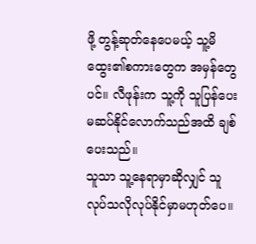ဖို့ တွန့်ဆုတ်နေပေမယ့် သူ့မိထွေး၏စကားတွေက အမှန်တွေပင်။ လီဖုန်းက သူ့ကို သူပြန်ပေးမဆပ်နိုင်လောက်သည်အထိ ချစ်ပေးသည်။
သူသာ သူ့နေရာမှာဆိုလျှင် သူလုပ်သလိုလုပ်နိုင်မှာမဟုတ်ပေ။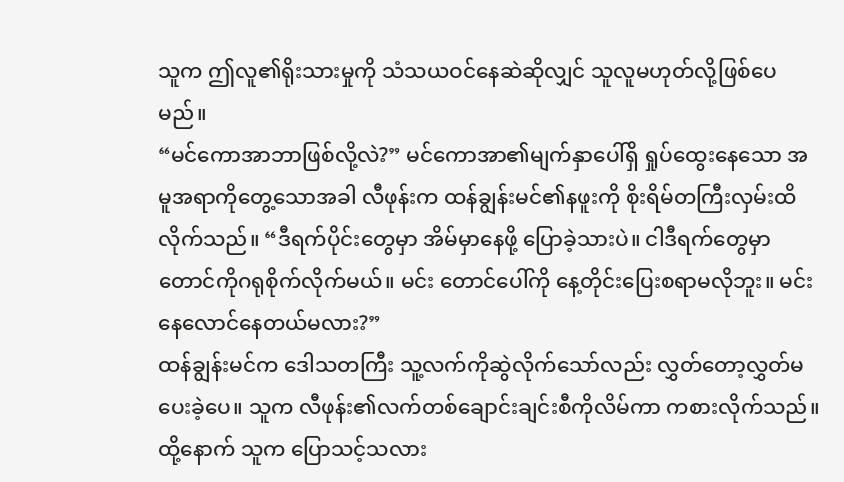သူက ဤလူ၏ရိုးသားမှုကို သံသယဝင်နေဆဲဆိုလျှင် သူလူမဟုတ်လို့ဖြစ်ပေမည်။
“မင်ကောအာဘာဖြစ်လို့လဲ?” မင်ကောအာ၏မျက်နှာပေါ်ရှိ ရှုပ်ထွေးနေသော အမူအရာကိုတွေ့သောအခါ လီဖုန်းက ထန်ချွန်းမင်၏နဖူးကို စိုးရိမ်တကြီးလှမ်းထိလိုက်သည်။ “ဒီရက်ပိုင်းတွေမှာ အိမ်မှာနေဖို့ ပြောခဲ့သားပဲ။ ငါဒီရက်တွေမှာ တောင်ကိုဂရုစိုက်လိုက်မယ်။ မင်း တောင်ပေါ်ကို နေ့တိုင်းပြေးစရာမလိုဘူး။ မင်းနေလောင်နေတယ်မလား?”
ထန်ချွန်းမင်က ဒေါသတကြီး သူ့လက်ကိုဆွဲလိုက်သော်လည်း လွှတ်တော့လွှတ်မပေးခဲ့ပေ။ သူက လီဖုန်း၏လက်တစ်ချောင်းချင်းစီကိုလိမ်ကာ ကစားလိုက်သည်။ ထို့နောက် သူက ပြောသင့်သလား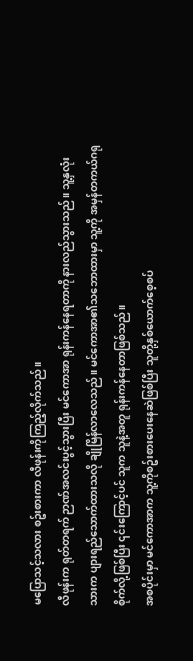မပြောသင့်သလား စဥ်းစားကာ လီဖုန်းကိုကြည့်လိုက်သည်။
လီဖုန်းက ရုတ်တရက် ဉာဏ်အလင်းပွင့်သွားပြီး မင်ကောအာ ရုန်းကန်နေရတာကို နားလည်သွားသည်။ သူ့နှလုံးသားက ပျားရည်သောက်ထားသလို ချိုမြိန်လာလေသည်။ မင်ကောအာ၏သဘောထားမှာ သူ့ကို အမှန်တကယ်ဂရုစိုက်လို့ဖြစ်ပြီး ၎င်းကြောင့်ပင် သူက သူနဲ့အတူ ရုန်းကန်နေတာဖြစ်သည်။
အစပိုင်းမှာ မင်ကောအာက သူ့ကိုစဥ်းစားပေးနေဆဲဖြစ်ပြီး သူတို့နှစ်ယောက်စေ့စပ်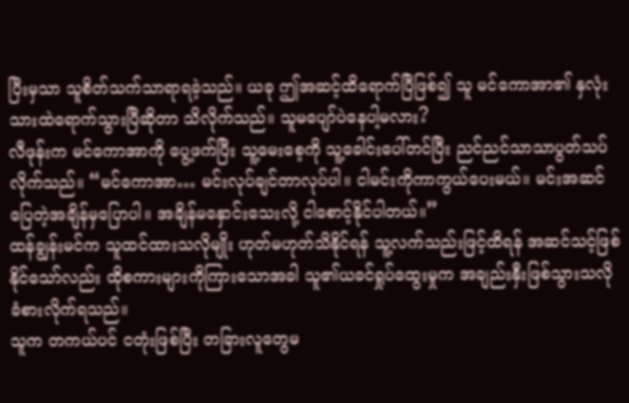ပြီးမှသာ သူစိတ်သက်သာရာရခဲ့သည်။ ယခု ဤအဆင့်ထိရောက်ပြီဖြစ်၍ သူ မင်ကောအာ၏ နှလုံးသားထဲရောက်သွားပြီဆိုတာ သိလိုက်သည်။ သူမပျော်ပဲနေပါ့မလား?
လီဖုန်းက မင်ကောအာကို ပွေ့ဖက်ပြီး သူ့မေးစေ့ကို သူ့ခေါင်းပေါ်တင်ပြီး ညင်ညင်သာသာပွတ်သပ်လိုက်သည်။ “မင်ကောအာ… မင်းလုပ်ချင်တာလုပ်ပါ။ ငါမင်းကိုကာကွယ်ပေးမယ်။ မင်းအဆင်ပြေတဲ့အချိန်မှပြောပါ။ အချိန်မနှောင်းသေးလို့ ငါစောင့်နိုင်ပါတယ်။”
ထန်ချွန်းမင်က သူထင်ထားသလိုမျိုး ဟုတ်မဟုတ်သိနိုင်ရန် သူ့လက်သည်းဖြင့်ထိရန် အဆင်သင့်ဖြစ်နိုင်သော်လည်း ထိုစကားများကိုကြားသောအခါ သူ၏ယခင်ရှုပ်ထွေးမှုက အချည်းနှီးဖြစ်သွားသလို ခံစားလိုက်ရသည်။
သူက တကယ်ပင် ငတုံးဖြစ်ပြီး တခြားလူတွေမ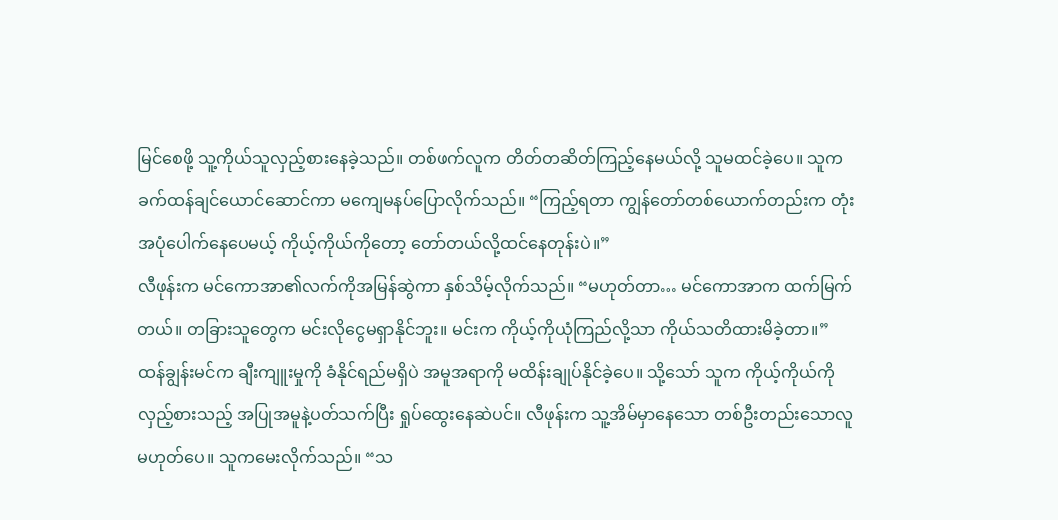မြင်စေဖို့ သူ့ကိုယ်သူလှည့်စားနေခဲ့သည်။ တစ်ဖက်လူက တိတ်တဆိတ်ကြည့်နေမယ်လို့ သူမထင်ခဲ့ပေ။ သူက ခက်ထန်ချင်ယောင်ဆောင်ကာ မကျေမနပ်ပြောလိုက်သည်။ “ကြည့်ရတာ ကျွန်တော်တစ်ယောက်တည်းက တုံးအပုံပေါက်နေပေမယ့် ကိုယ့်ကိုယ်ကိုတော့ တော်တယ်လို့ထင်နေတုန်းပဲ။”
လီဖုန်းက မင်ကောအာ၏လက်ကိုအမြန်ဆွဲကာ နှစ်သိမ့်လိုက်သည်။ “မဟုတ်တာ… မင်ကောအာက ထက်မြက်တယ်။ တခြားသူတွေက မင်းလိုငွေမရှာနိုင်ဘူး။ မင်းက ကိုယ့်ကိုယုံကြည်လို့သာ ကိုယ်သတိထားမိခဲ့တာ။”
ထန်ချွန်းမင်က ချီးကျူးမှုကို ခံနိုင်ရည်မရှိပဲ အမူအရာကို မထိန်းချုပ်နိုင်ခဲ့ပေ။ သို့သော် သူက ကိုယ့်ကိုယ်ကိုလှည့်စားသည့် အပြုအမူနဲ့ပတ်သက်ပြီး ရှုပ်ထွေးနေဆဲပင်။ လီဖုန်းက သူ့အိမ်မှာနေသော တစ်ဦးတည်းသောလူမဟုတ်ပေ။ သူကမေးလိုက်သည်။ “သ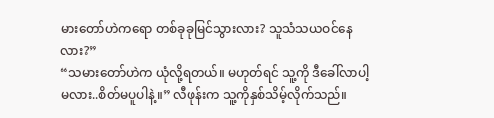မားတော်ဟဲကရော တစ်ခုခုမြင်သွားလား? သူသံသယဝင်နေလား?”
“သမားတော်ဟဲက ယုံလို့ရတယ်။ မဟုတ်ရင် သူ့ကို ဒီခေါ်လာပါ့မလား..စိတ်မပူပါနဲ့။” လီဖုန်းက သူ့ကိုနှစ်သိမ့်လိုက်သည်။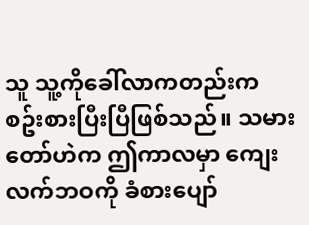သူ သူ့ကိုခေါ်လာကတည်းက စဥ်းစားပြီးပြီဖြစ်သည်။ သမားတော်ဟဲက ဤကာလမှာ ကျေးလက်ဘဝကို ခံစားပျော်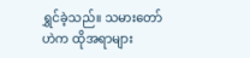ရွှင်ခဲ့သည်။ သမားတော်ဟဲက ထိုအရာများ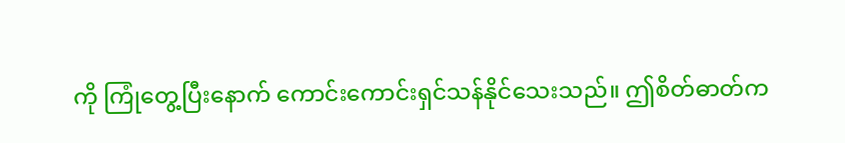ကို ကြုံတွေ့ပြီးနောက် ကောင်းကောင်းရှင်သန်နိုင်သေးသည်။ ဤစိတ်ဓာတ်က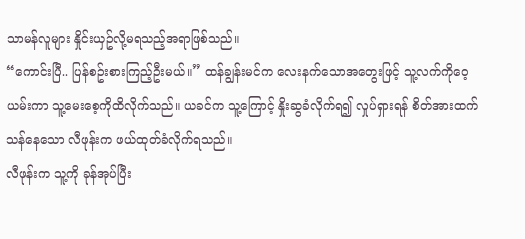သာမန်လူများ နှိုင်းယှဥ်လို့မရသည့်အရာဖြစ်သည်။
“ကောင်းပြီ.. ပြန်စဥ်းစားကြည့်ဦးမယ်။” ထန်ချွန်းမင်က လေးနက်သောအတွေးဖြင့် သူ့လက်ကိုဝေ့ယမ်းကာ သူ့မေးစေ့ကိုထိလိုက်သည်။ ယခင်က သူ့ကြောင့် နှိုးဆွခံလိုက်ရ၍ လှုပ်ရှားရန် စိတ်အားထက်သန်နေသော လီဖုန်းက ဖယ်ထုတ်ခံလိုက်ရသည်။
လီဖုန်းက သူ့ကို ခုန်အုပ်ပြီး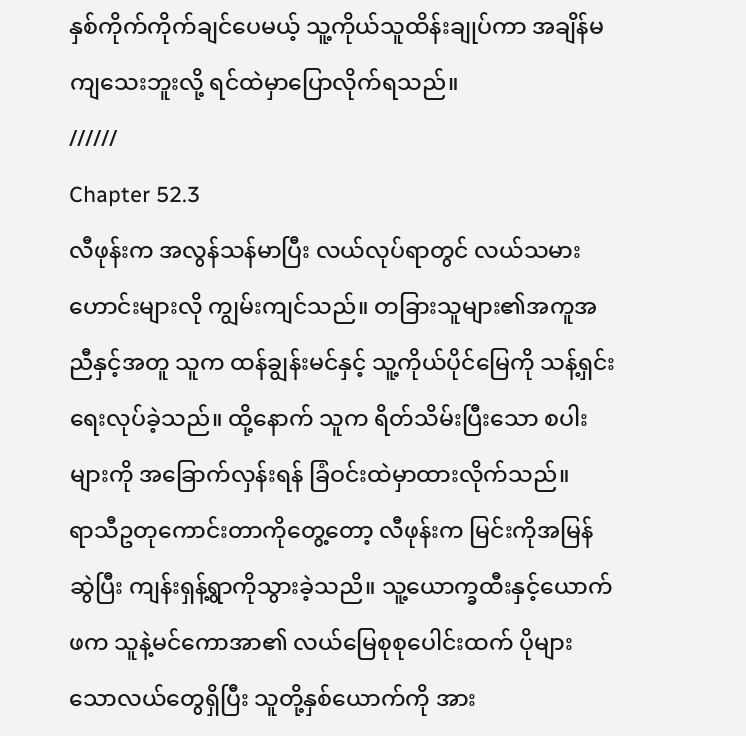နှစ်ကိုက်ကိုက်ချင်ပေမယ့် သူ့ကိုယ်သူထိန်းချုပ်ကာ အချိန်မကျသေးဘူးလို့ ရင်ထဲမှာပြောလိုက်ရသည်။
//////
Chapter 52.3
လီဖုန်းက အလွန်သန်မာပြီး လယ်လုပ်ရာတွင် လယ်သမားဟောင်းများလို ကျွမ်းကျင်သည်။ တခြားသူများ၏အကူအညီနှင့်အတူ သူက ထန်ချွန်းမင်နှင့် သူ့ကိုယ်ပိုင်မြေကို သန့်ရှင်းရေးလုပ်ခဲ့သည်။ ထို့နောက် သူက ရိတ်သိမ်းပြီးသော စပါးများကို အခြောက်လှန်းရန် ခြံဝင်းထဲမှာထားလိုက်သည်။
ရာသီဥတုကောင်းတာကိုတွေ့တော့ လီဖုန်းက မြင်းကိုအမြန်ဆွဲပြီး ကျန်းရှန့်ရွာကိုသွားခဲ့သညိ။ သူ့ယောက္ခထီးနှင့်ယောက်ဖက သူနဲ့မင်ကောအာ၏ လယ်မြေစုစုပေါင်းထက် ပိုများသောလယ်တွေရှိပြီး သူတို့နှစ်ယောက်ကို အား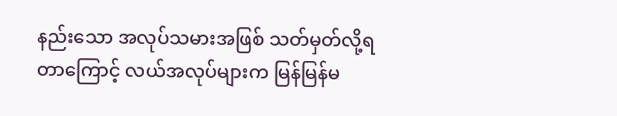နည်းသော အလုပ်သမားအဖြစ် သတ်မှတ်လို့ရတာကြောင့် လယ်အလုပ်များက မြန်မြန်မ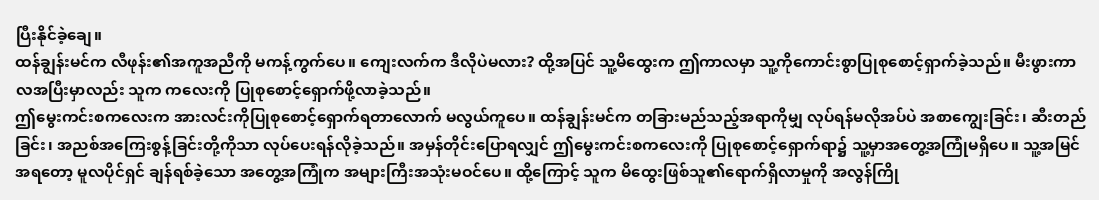ပြီးနိုင်ခဲ့ချေ။
ထန်ချွန်းမင်က လီဖုန်း၏အကူအညီကို မကန့်ကွက်ပေ။ ကျေးလက်က ဒီလိုပဲမလား? ထို့အပြင် သူ့မိထွေးက ဤကာလမှာ သူ့ကိုကောင်းစွာပြုစုစောင့်ရှာက်ခဲ့သည်။ မီးဖွားကာလအပြီးမှာလည်း သူက ကလေးကို ပြုစုစောင့်ရှောက်ဖို့လာခဲ့သည်။
ဤမွေးကင်းစကလေးက အားလင်းကိုပြုစုစောင့်ရှောက်ရတာလောက် မလွယ်ကူပေ။ ထန်ချွန်းမင်က တခြားမည်သည့်အရာကိုမျှ လုပ်ရန်မလိုအပ်ပဲ အစာကျွေးခြင်း၊ ဆီးတည်ခြင်း၊ အညစ်အကြေးစွန့်ခြင်းတို့ကိုသာ လုပ်ပေးရန်လိုခဲ့သည်။ အမှန်တိုင်းပြောရလျှင် ဤမွေးကင်းစကလေးကို ပြုစုစောင့်ရှောက်ရာ၌ သူ့မှာအတွေ့အကြုံမရှိပေ။ သူ့အမြင်အရတော့ မူလပိုင်ရှင် ချန်ရစ်ခဲ့သော အတွေ့အကြုံက အများကြီးအသုံးမဝင်ပေ။ ထို့ကြောင့် သူက မိထွေးဖြစ်သူ၏ရောက်ရှိလာမှုကို အလွန်ကြို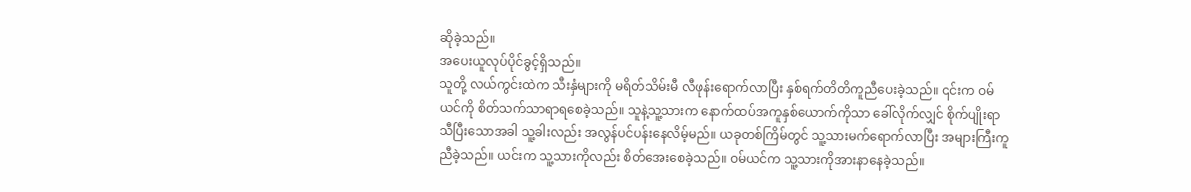ဆိုခဲ့သည်။
အပေးယူလုပ်ပိုင်ခွင့်ရှိသည်။
သူတို့ လယ်ကွင်းထဲက သီးနှံများကို မရိတ်သိမ်းမီ လီဖုန်းရောက်လာပြီး နှစ်ရက်တိတိကူညီပေးခဲ့သည်။ ၎င်းက ဝမ်ယင်ကို စိတ်သက်သာရာရစေခဲ့သည်။ သူနဲ့သူ့သားက နောက်ထပ်အကူနှစ်ယောက်ကိုသာ ခေါ်လိုက်လျှင် စိုက်ပျိုးရာသီပြီးသောအခါ သူ့ခါးလည်း အလွန်ပင်ပန်းနေလိမ့်မည်။ ယခုတစ်ကြိမ်တွင် သူ့သားမက်ရောက်လာပြီး အများကြီးကူညီခဲ့သည်။ ယင်းက သူ့သားကိုလည်း စိတ်အေးစေခဲ့သည်။ ဝမ်ယင်က သူ့သားကိုအားနာနေခဲ့သည်။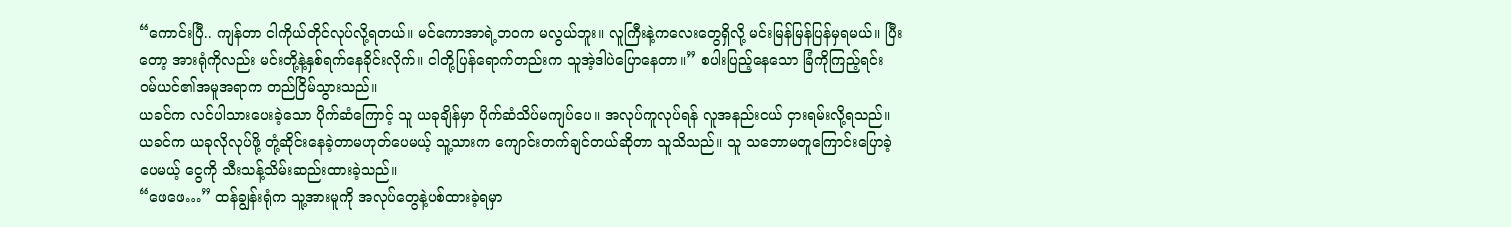“ကောင်းပြီ.. ကျန်တာ ငါကိုယ်တိုင်လုပ်လို့ရတယ်။ မင်ကောအာရဲ့ဘဝက မလွယ်ဘူး။ လူကြီးနဲ့ကလေးတွေရှိလို့ မင်းမြန်မြန်ပြန်မှရမယ်။ ပြီးတော့ အားရုံကိုလည်း မင်းတို့နဲ့နှစ်ရက်နေခိုင်းလိုက်။ ငါတို့ပြန်ရောက်တည်းက သူအဲ့ဒါပဲပြောနေတာ။” စပါးပြည့်နေသော ခြံကိုကြည့်ရင်း ဝမ်ယင်၏အမူအရာက တည်ငြိမ်သွားသည်။
ယခင်က လင်ပါသားပေးခဲ့သော ပိုက်ဆံကြောင့် သူ ယခုချိန်မှာ ပိုက်ဆံသိပ်မကျပ်ပေ။ အလုပ်ကူလုပ်ရန် လူအနည်းငယ် ငှားရမ်းလို့ရသည်။ ယခင်က ယခုလိုလုပ်ဖို့ တုံ့ဆိုင်းနေခဲ့တာမဟုတ်ပေမယ့် သူ့သားက ကျောင်းတက်ချင်တယ်ဆိုတာ သူသိသည်။ သူ သဘောမတူကြောင်းပြောခဲ့ပေမယ့် ငွေကို သီးသန့်သိမ်းဆည်းထားခဲ့သည်။
“ဖေဖေ…” ထန်ချွန်းရုံက သူ့အားမူကို အလုပ်တွေနဲ့ပစ်ထားခဲ့ရမှာ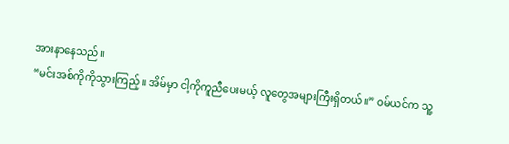အားနာနေသည်။
“မင်းအစ်ကိုကိုသွားကြည့်။ အိမ်မှာ ငါ့ကိုကူညီပေးမယ့် လူတွေအများကြီးရှိတယ်။” ဝမ်ယင်က သူ့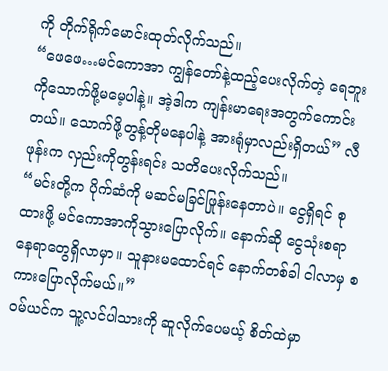ကို တိုက်ရိုက်မောင်းထုတ်လိုက်သည်။
“ဖေဖေ…မင်ကောအာ ကျွန်တော်နဲ့ထည့်ပေးလိုက်တဲ့ ရေဘူးကိုသောက်ဖို့မမေ့ပါနဲ့။ အဲ့ဒါက ကျန်းမာရေးအတွက်ကောင်းတယ်။ သောက်ဖို့တွန့်တိုမနေပါနဲ့ အားရုံမှာလည်းရှိတယ်” လီဖုန်းက လှည်းကိုတွန်းရင်း သတိပေးလိုက်သည်။
“မင်းတို့က ပိုက်ဆံကို မဆင်မခြင်ဖြုန်းနေတာပဲ။ ငွေရှိရင် စုထားဖို့ မင်ကောအာကိုသွားပြောလိုက်။ နောက်ဆို ငွေသုံးစရာနေရာတွေရှိလာမှာ။ သူနားမထောင်ရင် နောက်တစ်ခါ ငါလာမှ စကားပြောလိုက်မယ်။”
ဝမ်ယင်က သူ့လင်ပါသားကို ဆူလိုက်ပေမယ့် စိတ်ထဲမှာ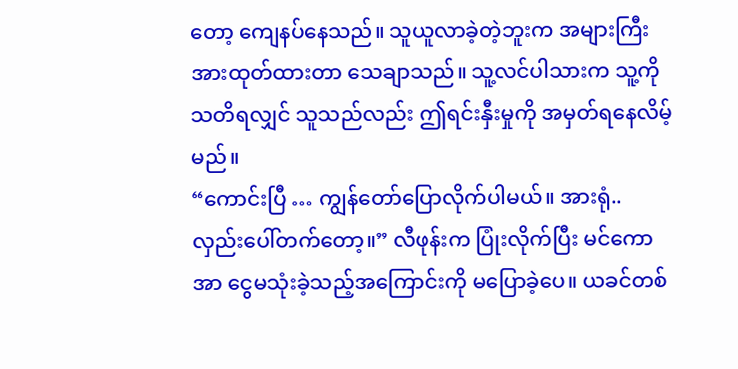တော့ ကျေနပ်နေသည်။ သူယူလာခဲ့တဲ့ဘူးက အများကြီးအားထုတ်ထားတာ သေချာသည်။ သူ့လင်ပါသားက သူ့ကိုသတိရလျှင် သူသည်လည်း ဤရင်းနှီးမှုကို အမှတ်ရနေလိမ့်မည်။
“ကောင်းပြီ … ကျွန်တော်ပြောလိုက်ပါမယ်။ အားရုံ.. လှည်းပေါ်တက်တော့။” လီဖုန်းက ပြုံးလိုက်ပြီး မင်ကောအာ ငွေမသုံးခဲ့သည့်အကြောင်းကို မပြောခဲ့ပေ။ ယခင်တစ်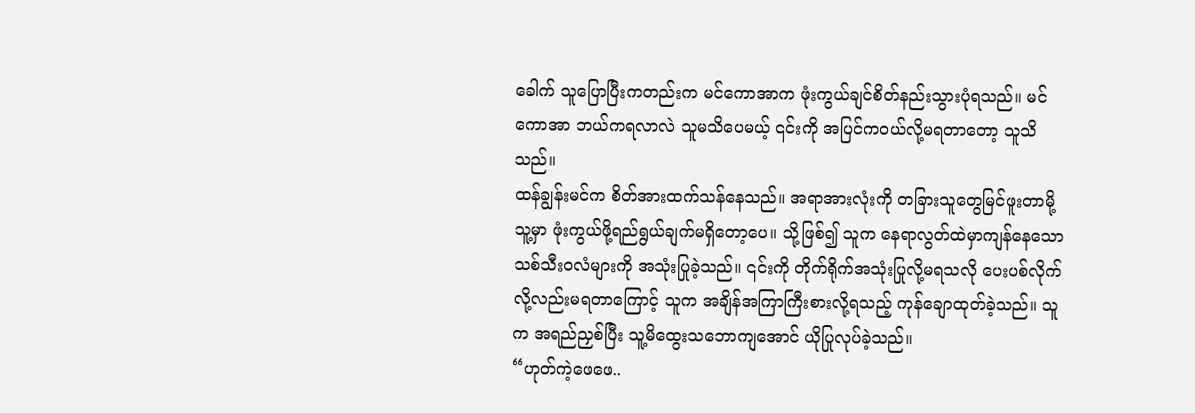ခေါက် သူပြောပြီးကတည်းက မင်ကောအာက ဖုံးကွယ်ချင်စိတ်နည်းသွားပုံရသည်။ မင်ကောအာ ဘယ်ကရလာလဲ သူမသိပေမယ့် ၎င်းကို အပြင်ကဝယ်လို့မရတာတော့ သူသိသည်။
ထန်ချွန်းမင်က စိတ်အားထက်သန်နေသည်။ အရာအားလုံးကို တခြားသူတွေမြင်ဖူးတာမို့ သူ့မှာ ဖုံးကွယ်ဖို့ရည်ရွယ်ချက်မရှိတော့ပေ။ သို့ဖြစ်၍ သူက နေရာလွတ်ထဲမှာကျန်နေသော သစ်သီးဝလံများကို အသုံးပြုခဲ့သည်။ ၎င်းကို တိုက်ရိုက်အသုံးပြုလို့မရသလို ပေးပစ်လိုက်လို့လည်းမရတာကြောင့် သူက အချိန်အကြာကြီးစားလို့ရသည့် ကုန်ချောထုတ်ခဲ့သည်။ သူက အရည်ညှစ်ပြီး သူ့မိထွေးသဘောကျအောင် ယိုပြုလုပ်ခဲ့သည်။
“ဟုတ်ကဲ့ဖေဖေ..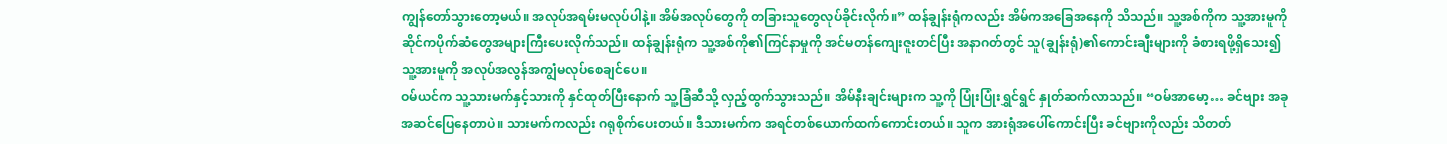ကျွန်တော်သွားတော့မယ်။ အလုပ်အရမ်းမလုပ်ပါနဲ့။ အိမ်အလုပ်တွေကို တခြားသူတွေလုပ်ခိုင်းလိုက်။” ထန်ချွန်းရုံကလည်း အိမ်ကအခြေအနေကို သိသည်။ သူ့အစ်ကိုက သူ့အားမူကို ဆိုင်ကပိုက်ဆံတွေအများကြီးပေးလိုက်သည်။ ထန်ချွန်းရုံက သူ့အစ်ကို၏ကြင်နာမှုကို အင်မတန်ကျေးဇူးတင်ပြီး အနာဂတ်တွင် သူ(ချွန်းရုံ)၏ကောင်းချီးများကို ခံစားရဖို့ရှိသေး၍ သူ့အားမူကို အလုပ်အလွန်အကျွံမလုပ်စေချင်ပေ။
ဝမ်ယင်က သူ့သားမက်နှင့်သားကို နှင်ထုတ်ပြီးနောက် သူ့ခြံဆီသို့ လှည့်ထွက်သွားသည်။ အိမ်နီးချင်းများက သူ့ကို ပြုံးပြုံးရွှင်ရွင် နှုတ်ဆက်လာသည်။ “ဝမ်အာမော့… ခင်ဗျား အခုအဆင်ပြေနေတာပဲ။ သားမက်ကလည်း ဂရုစိုက်ပေးတယ်။ ဒီသားမက်က အရင်တစ်ယောက်ထက်ကောင်းတယ်။ သူက အားရုံအပေါ်ကောင်းပြီး ခင်ဗျားကိုလည်း သိတတ်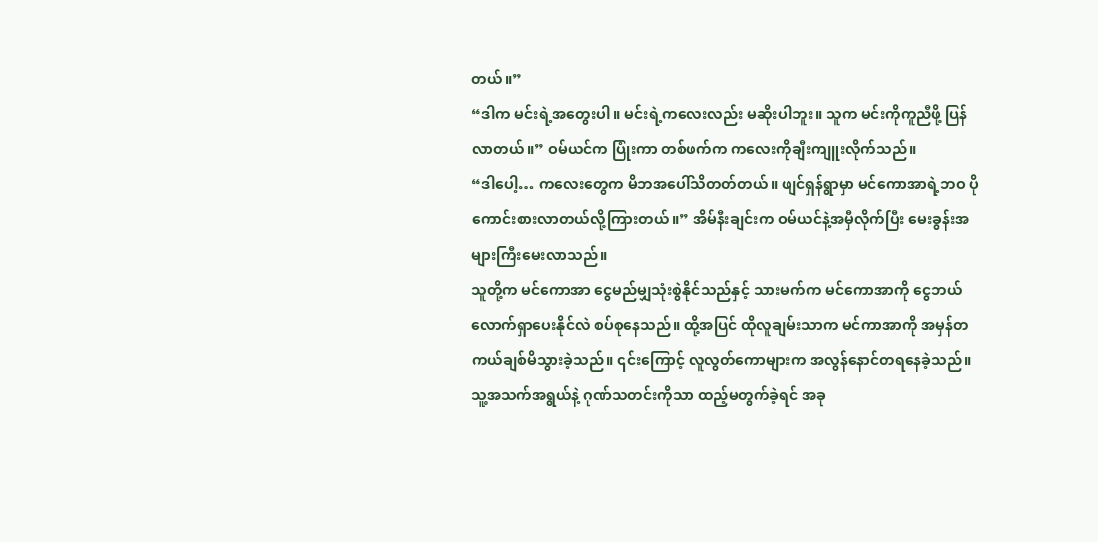တယ်။”
“ဒါက မင်းရဲ့အတွေးပါ။ မင်းရဲ့ကလေးလည်း မဆိုးပါဘူး။ သူက မင်းကိုကူညီဖို့ ပြန်လာတယ်။” ဝမ်ယင်က ပြုံးကာ တစ်ဖက်က ကလေးကိုချီးကျူးလိုက်သည်။
“ဒါပေါ့… ကလေးတွေက မိဘအပေါ်သိတတ်တယ်။ ဖျင်ရှန်ရွာမှာ မင်ကောအာရဲ့ဘဝ ပိုကောင်းစားလာတယ်လို့ကြားတယ်။” အိမ်နီးချင်းက ဝမ်ယင်နဲ့အမှီလိုက်ပြီး မေးခွန်းအများကြီးမေးလာသည်။
သူတို့က မင်ကောအာ ငွေမည်မျှသုံးစွဲနိုင်သည်နှင့် သားမက်က မင်ကောအာကို ငွေဘယ်လောက်ရှာပေးနိုင်လဲ စပ်စုနေသည်။ ထို့အပြင် ထိုလူချမ်းသာက မင်ကာအာကို အမှန်တကယ်ချစ်မိသွားခဲ့သည်။ ၎င်းကြောင့် လူလွတ်ကောများက အလွန်နောင်တရနေခဲ့သည်။ သူ့အသက်အရွယ်နဲ့ ဂုဏ်သတင်းကိုသာ ထည့်မတွက်ခဲ့ရင် အခု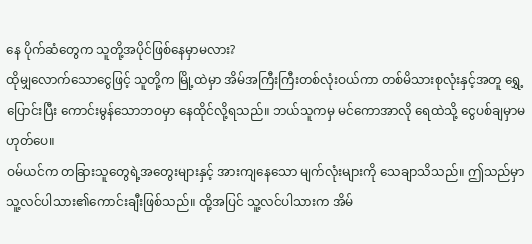နေ ပိုက်ဆံတွေက သူတို့အပိုင်ဖြစ်နေမှာမလား?
ထိုမျှလောက်သောငွေဖြင့် သူတို့က မြို့ထဲမှာ အိမ်အကြီးကြီးတစ်လုံးဝယ်ကာ တစ်မိသားစုလုံးနှင့်အတူ ရွှေ့ပြောင်းပြီး ကောင်းမွန်သောဘဝမှာ နေထိုင်လို့ရသည်။ ဘယ်သူကမှ မင်ကောအာလို ရေထဲသို့ ငွေပစ်ချမှာမဟုတ်ပေ။
ဝမ်ယင်က တခြားသူတွေရဲ့အတွေးများနှင့် အားကျနေသော မျက်လုံးများကို သေချာသိသည်။ ဤသည်မှာ သူ့လင်ပါသား၏ကောင်းချီးဖြစ်သည်။ ထို့အပြင် သူ့လင်ပါသားက အိမ်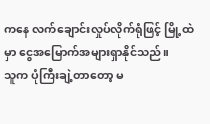ကနေ လက်ချောင်းလှုပ်လိုက်ရုံဖြင့် မြို့ထဲမှာ ငွေအမြောက်အများရှာနိုင်သည်။
သူက ပုံကြီးချဲ့တာတော့ မ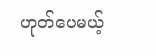ဟုတ်ပေမယ့်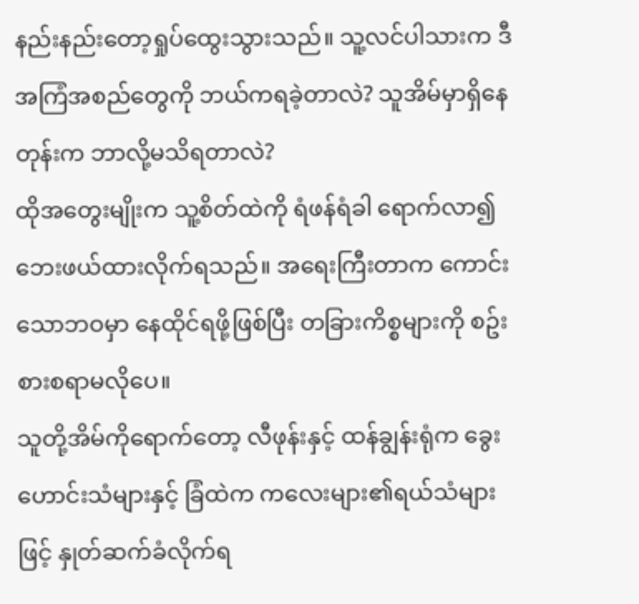နည်းနည်းတော့ရှုပ်ထွေးသွားသည်။ သူ့လင်ပါသားက ဒီအကြံအစည်တွေကို ဘယ်ကရခဲ့တာလဲ? သူအိမ်မှာရှိနေတုန်းက ဘာလို့မသိရတာလဲ?
ထိုအတွေးမျိုးက သူ့စိတ်ထဲကို ရံဖန်ရံခါ ရောက်လာ၍ ဘေးဖယ်ထားလိုက်ရသည်။ အရေးကြီးတာက ကောင်းသောဘဝမှာ နေထိုင်ရဖို့ဖြစ်ပြီး တခြားကိစ္စများကို စဥ်းစားစရာမလိုပေ။
သူတို့အိမ်ကိုရောက်တော့ လီဖုန်းနှင့် ထန်ချွန်းရုံက ခွေးဟောင်းသံများနှင့် ခြံထဲက ကလေးများ၏ရယ်သံများဖြင့် နှုတ်ဆက်ခံလိုက်ရ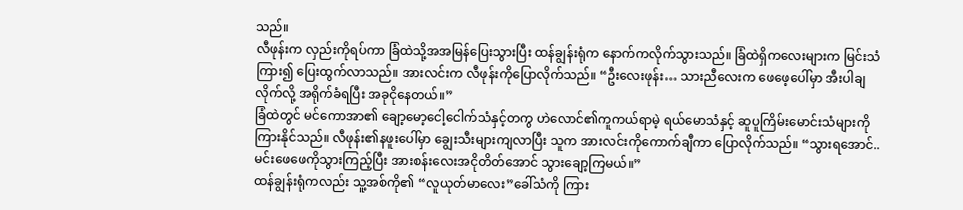သည်။
လီဖုန်းက လှည်းကိုရပ်ကာ ခြံထဲသို့အအမြန်ပြေးသွားပြီး ထန်ချွန်းရုံက နောက်ကလိုက်သွားသည်။ ခြံထဲရှိကလေးများက မြင်းသံကြား၍ ပြေးထွက်လာသည်။ အားလင်းက လီဖုန်းကိုပြောလိုက်သည်။ “ဦးလေးဖုန်း… သားညီလေးက ဖေဖေ့ပေါ်မှာ အီးပါချလိုက်လို့ အရိုက်ခံရပြီး အခုငိုနေတယ်။”
ခြံထဲတွင် မင်ကောအာ၏ ချော့မော့ငေါ့ငေါက်သံနှင့်တကွ ဟဲလောင်၏ကူကယ်ရာမဲ့ ရယ်မောသံနှင့် ဆူပူကြိမ်းမောင်းသံများကို ကြားနိုင်သည်။ လီဖုန်း၏နဖူးပေါ်မှာ ချွေးသီးများကျလာပြီး သူက အားလင်းကိုကောက်ချီကာ ပြောလိုက်သည်။ “သွားရအောင်.. မင်းဖေဖေကိုသွားကြည့်ပြီး အားစန်းလေးအငိုတိတ်အောင် သွားချော့ကြမယ်။”
ထန်ချွန်းရုံကလည်း သူ့အစ်ကို၏ “လူယုတ်မာလေး”ခေါ်သံကို ကြား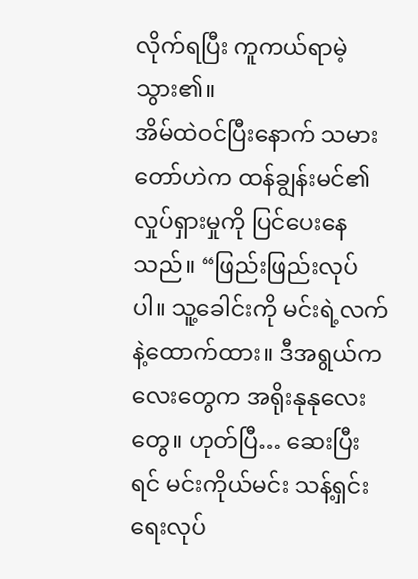လိုက်ရပြီး ကူကယ်ရာမဲ့သွား၏။
အိမ်ထဲဝင်ပြီးနောက် သမားတော်ဟဲက ထန်ချွန်းမင်၏လှုပ်ရှားမှုကို ပြင်ပေးနေသည်။ “ဖြည်းဖြည်းလုပ်ပါ။ သူ့ခေါင်းကို မင်းရဲ့လက်နဲ့ထောက်ထား။ ဒီအရွယ်ကလေးတွေက အရိုးနုနုလေးတွေ။ ဟုတ်ပြီ… ဆေးပြီးရင် မင်းကိုယ်မင်း သန့်ရှင်းရေးလုပ်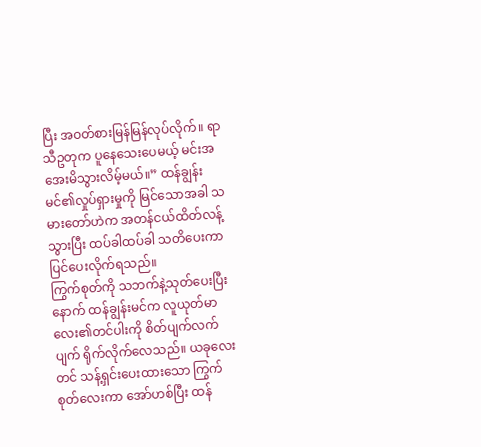ပြီး အဝတ်စားမြန်မြန်လုပ်လိုက်။ ရာသီဥတုက ပူနေသေးပေမယ့် မင်းအအေးမိသွားလိမ့်မယ်။” ထန်ချွန်းမင်၏လှုပ်ရှားမှုကို မြင်သောအခါ သမားတော်ဟဲက အတန်ငယ်ထိတ်လန့်သွားပြီး ထပ်ခါထပ်ခါ သတိပေးကာ ပြင်ပေးလိုက်ရသည်။
ကြွက်စုတ်ကို သဘက်နဲ့သုတ်ပေးပြီးနောက် ထန်ချွန်းမင်က လူယုတ်မာလေး၏တင်ပါးကို စိတ်ပျက်လက်ပျက် ရိုက်လိုက်လေသည်။ ယခုလေးတင် သန့်ရှင်းပေးထားသော ကြွက်စုတ်လေးကာ အော်ဟစ်ပြီး ထန်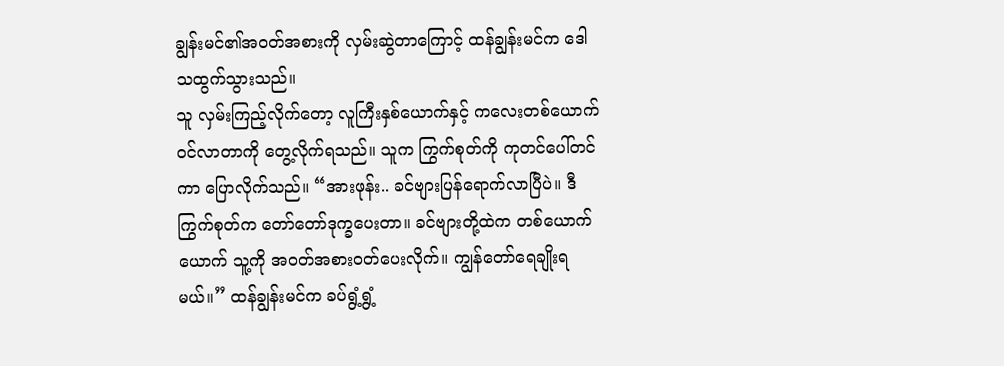ချွန်းမင်၏အဝတ်အစားကို လှမ်းဆွဲတာကြောင့် ထန်ချွန်းမင်က ဒေါသထွက်သွားသည်။
သူ လှမ်းကြည့်လိုက်တော့ လူကြီးနှစ်ယောက်နှင့် ကလေးတစ်ယောက်ဝင်လာတာကို တွေ့လိုက်ရသည်။ သူက ကြွက်စုတ်ကို ကုတင်ပေါ်တင်ကာ ပြောလိုက်သည်။ “အားဖုန်း.. ခင်ဗျားပြန်ရောက်လာပြီပဲ။ ဒီကြွက်စုတ်က တော်တော်ဒုက္ခပေးတာ။ ခင်ဗျားတို့ထဲက တစ်ယောက်ယောက် သူ့ကို အဝတ်အစားဝတ်ပေးလိုက်။ ကျွန်တော်ရေချိုးရမယ်။” ထန်ချွန်းမင်က ခပ်ရွံ့ရွံ့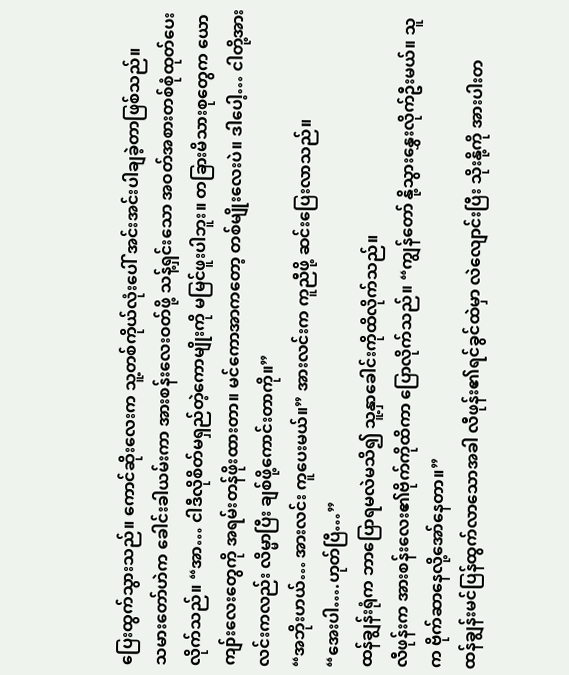ပြေးထွက်သွားသည်။ ကောင်ဆိုးလေးက သူ့တစ်ကိုယ်လုံးပေါ် အင်းအင်းပါချခဲ့တာဖြစ်သည်။
သမားတော်ဟဲက ခေါင်းခါယမ်းကာ အားစန်းလေးဝတ်ဖို့ သန့်ရှင်းသော အဝတ်အစားတစ်စုံထုတ်ပေးလိုက်သည်။ “အာ… ငါဒီလိုစိတ်မရှည်တဲ့ကောမျိုးကို မမြင်ဖူးပါဘူး။ တခြားမိသားစုတွေက ယောကျာ်းလေးတွေကို အရမ်းတန်ဖိုးထားတာ။ မင်ကောအာကတော့ တစ်မျိုးလေးပဲ။ ဒါပေါ့… ငါတို့အားလင်းကလည်း လိမ္မာပြီး ချစ်ဖို့ကောင်းတာကို။”
“အဘိုးဟယ်… အားလင်း ကူပေးမယ်။” အားလင်းက ကူညီဖို့ ဆင်းပြေးလာသည်။
“အေးပါ….ဟုတ်ပြီ…”
ထန်ချွန်းရုံက ဘာပြောရမလဲမသိ၍ သူ့နှာခေါင်းကိုထိလိုက်သည်။
လီဖုန်းက အားစန်းလေး၏ဗိုက်ကိုထိကာ ပြောလိုက်သည်။ “ကျွန်တော် နို့သွားနွှေးလိုက်ဦးမယ်။ သူက ဗိုက်ဆာနေလို့အော်နေတာ။”
ထန်ချွန်းမင်ပြန်ထွက်လာသောအခါ လီဖုန်း၏ရင်ခွင်ထဲမှာ လဲလျောင်းပြီး သိုးနို့ကို အားပါးတ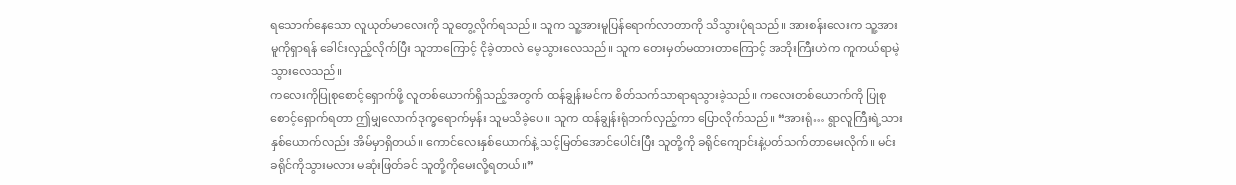ရသောက်နေသော လူယုတ်မာလေးကို သူတွေ့လိုက်ရသည်။ သူက သူ့အားမူပြန်ရောက်လာတာကို သိသွားပုံရသည်။ အားစန်းလေးက သူ့အားမူကိုရှာရန် ခေါင်းလှည့်လိုက်ပြီး သူဘာကြောင့် ငိုခဲ့တာလဲ မေ့သွားလေသည်။ သူက တေးမှတ်မထားတာကြောင့် အဘိုးကြီးဟဲက ကူကယ်ရာမဲ့သွားလေသည်။
ကလေးကိုပြုစုစောင့်ရှောက်ဖို့ လူတစ်ယောက်ရှိသည့်အတွက် ထန်ချွန်းမင်က စိတ်သက်သာရာရသွားခဲ့သည်။ ကလေးတစ်ယောက်ကို ပြုစုစောင့်ရှောက်ရတာ ဤမျှလောက်ဒုက္ခရောက်မှန်း သူမသိခဲ့ပေ။ သူက ထန်ချွန်းရုံဘက်လှည့်ကာ ပြောလိုက်သည်။ “အားရုံ… ရွာလူကြီးရဲ့သားနှစ်ယောက်လည်း အိမ်မှာရှိတယ်။ ကောင်လေးနှစ်ယောက်နဲ့ သင့်မြတ်အောင်ပေါင်းပြီး သူတို့ကို ခရိုင်ကျောင်းနဲ့ပတ်သက်တာမေးလိုက်။ မင်း ခရိုင်ကိုသွားမလား မဆုံးဖြတ်ခင် သူတို့ကိုမေးလို့ရတယ်။”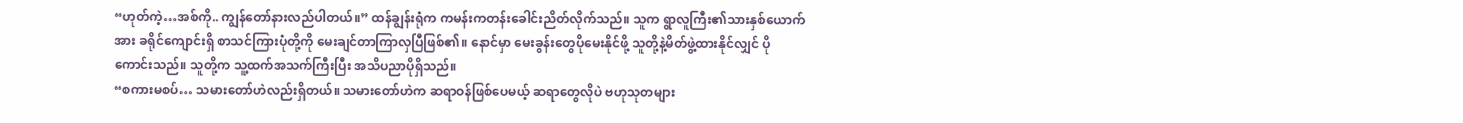“ဟုတ်ကဲ့…အစ်ကို.. ကျွန်တော်နားလည်ပါတယ်။” ထန်ချွန်းရုံက ကမန်းကတန်းခေါင်းညိတ်လိုက်သည်။ သူက ရွာလူကြီး၏သားနှစ်ယောက်အား ခရိုင်ကျောင်းရှိ စာသင်ကြားပုံတို့ကို မေးချင်တာကြာလှပြီဖြစ်၏။ နောင်မှာ မေးခွန်းတွေပိုမေးနိုင်ဖို့ သူတို့နဲ့မိတ်ဖွဲ့ထားနိုင်လျှင် ပိုကောင်းသည်။ သူတို့က သူ့ထက်အသက်ကြီးပြီး အသိပညာပိုရှိသည်။
“စကားမစပ်… သမားတော်ဟဲလည်းရှိတယ်။ သမားတော်ဟဲက ဆရာဝန်ဖြစ်ပေမယ့် ဆရာတွေလိုပဲ ဗဟုသုတများ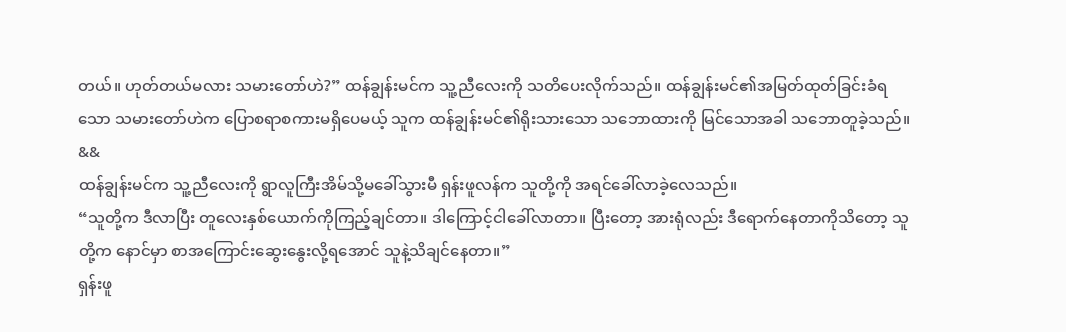တယ်။ ဟုတ်တယ်မလား သမားတော်ဟဲ?” ထန်ချွန်းမင်က သူ့ညီလေးကို သတိပေးလိုက်သည်။ ထန်ချွန်းမင်၏အမြတ်ထုတ်ခြင်းခံရသော သမားတော်ဟဲက ပြောစရာစကားမရှိပေမယ့် သူက ထန်ချွန်းမင်၏ရိုးသားသော သဘောထားကို မြင်သောအခါ သဘောတူခဲ့သည်။
&&
ထန်ချွန်းမင်က သူ့ညီလေးကို ရွာလူကြီးအိမ်သို့မခေါ်သွားမီ ရှန်းဖူလန်က သူတို့ကို အရင်ခေါ်လာခဲ့လေသည်။
“သူတို့က ဒီလာပြီး တူလေးနှစ်ယောက်ကိုကြည့်ချင်တာ။ ဒါကြောင့်ငါခေါ်လာတာ။ ပြီးတော့ အားရုံလည်း ဒီရောက်နေတာကိုသိတော့ သူတို့က နောင်မှာ စာအကြောင်းဆွေးနွေးလို့ရအောင် သူနဲ့သိချင်နေတာ။”
ရှန်းဖူ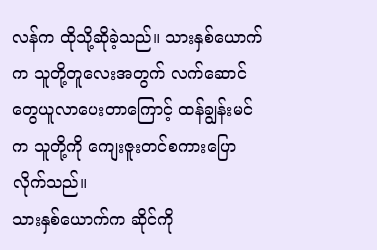လန်က ထိုသို့ဆိုခဲ့သည်။ သားနှစ်ယောက်က သူတို့တူလေးအတွက် လက်ဆောင်တွေယူလာပေးတာကြောင့် ထန်ချွန်းမင်က သူတို့ကို ကျေးဇူးတင်စကားပြောလိုက်သည်။
သားနှစ်ယောက်က ဆိုင်ကို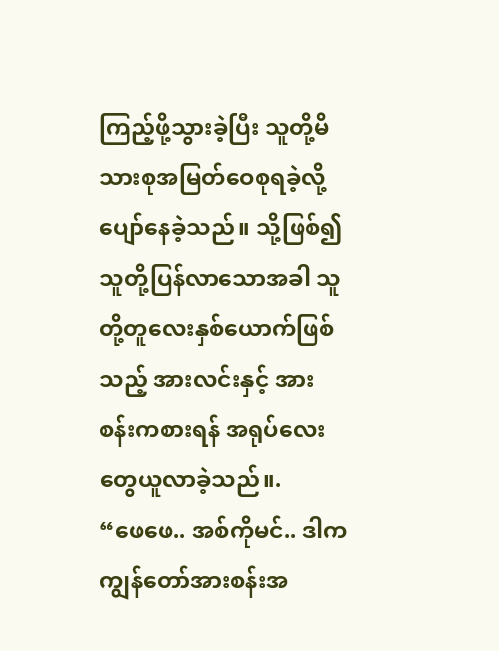ကြည့်ဖို့သွားခဲ့ပြီး သူတို့မိသားစုအမြတ်ဝေစုရခဲ့လို့ ပျော်နေခဲ့သည်။ သို့ဖြစ်၍ သူတို့ပြန်လာသောအခါ သူတို့တူလေးနှစ်ယောက်ဖြစ်သည့် အားလင်းနှင့် အားစန်းကစားရန် အရုပ်လေးတွေယူလာခဲ့သည်။.
“ဖေဖေ.. အစ်ကိုမင်.. ဒါက ကျွန်တော်အားစန်းအ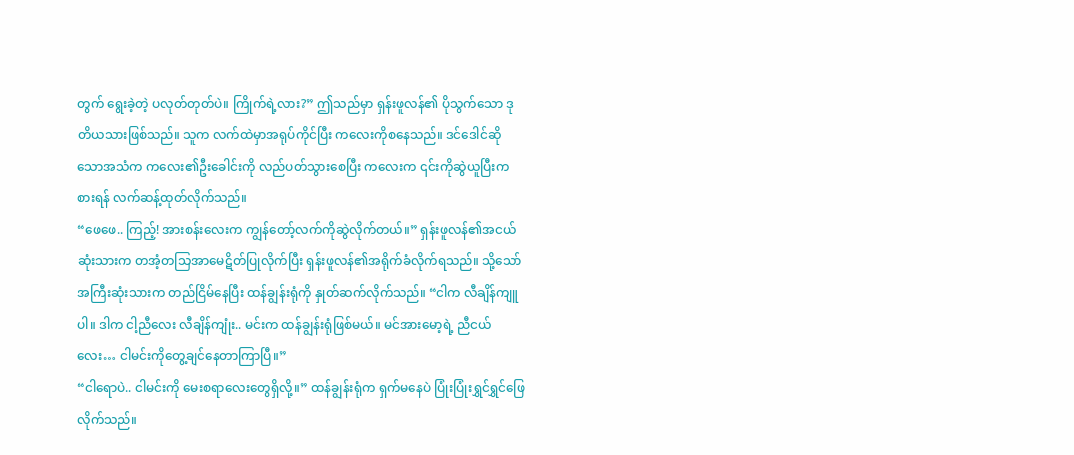တွက် ရွေးခဲ့တဲ့ ပလုတ်တုတ်ပဲ။ ကြိုက်ရဲ့လား?” ဤသည်မှာ ရှန်းဖူလန်၏ ပိုသွက်သော ဒုတိယသားဖြစ်သည်။ သူက လက်ထဲမှာအရုပ်ကိုင်ပြီး ကလေးကိုစနေသည်။ ဒင်ဒေါင်ဆိုသောအသံက ကလေး၏ဦးခေါင်းကို လည်ပတ်သွားစေပြီး ကလေးက ၎င်းကိုဆွဲယူပြီးကစားရန် လက်ဆန့်ထုတ်လိုက်သည်။
“ဖေဖေ.. ကြည့်! အားစန်းလေးက ကျွန်တော့်လက်ကိုဆွဲလိုက်တယ်။” ရှန်းဖူလန်၏အငယ်ဆုံးသားက တအံ့တသြအာမေဋိတ်ပြုလိုက်ပြီး ရှန်းဖူလန်၏အရိုက်ခံလိုက်ရသည်။ သို့သော် အကြီးဆုံးသားက တည်ငြိမ်နေပြီး ထန်ချွန်းရုံကို နှုတ်ဆက်လိုက်သည်။ “ငါက လီချိန်ကျူပါ။ ဒါက ငါ့ညီလေး လီချိန်ကျုံး.. မင်းက ထန်ချွန်းရုံဖြစ်မယ်။ မင်အားမော့ရဲ့ ညီငယ်လေး… ငါမင်းကိုတွေ့ချင်နေတာကြာပြီ။”
“ငါရောပဲ.. ငါမင်းကို မေးစရာလေးတွေရှိလို့။” ထန်ချွန်းရုံက ရှက်မနေပဲ ပြုံးပြုံးရွှင်ရွှင်ဖြေလိုက်သည်။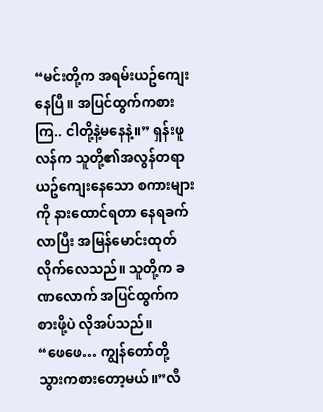“မင်းတို့က အရမ်းယဥ်ကျေးနေပြီ။ အပြင်ထွက်ကစားကြ.. ငါတို့နဲ့မနေနဲ့။” ရှန်းဖူလန်က သူတို့၏အလွန်တရာယဥ်ကျေးနေသော စကားများကို နားထောင်ရတာ နေရခက်လာပြီး အမြန်မောင်းထုတ်လိုက်လေသည်။ သူတို့က ခဏလောက် အပြင်ထွက်ကစားဖို့ပဲ လိုအပ်သည်။
“ဖေဖေ… ကျွန်တော်တို့ သွားကစားတော့မယ်။”လီ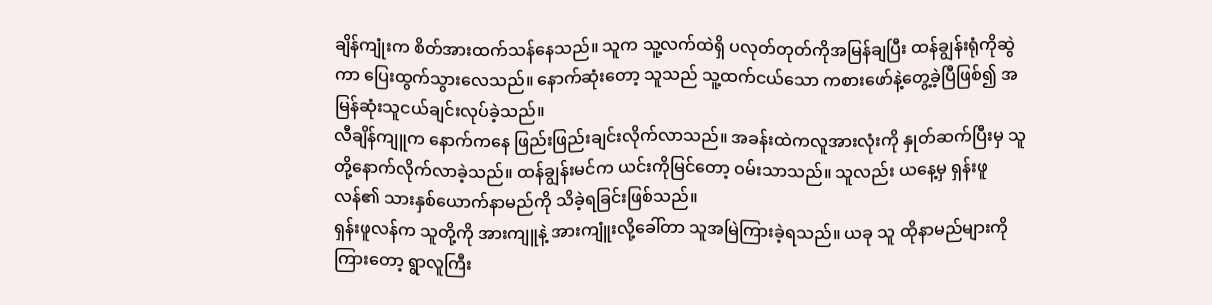ချိန်ကျုံးက စိတ်အားထက်သန်နေသည်။ သူက သူ့လက်ထဲရှိ ပလုတ်တုတ်ကိုအမြန်ချပြီး ထန်ချွန်းရုံကိုဆွဲကာ ပြေးထွက်သွားလေသည်။ နောက်ဆုံးတော့ သူသည် သူ့ထက်ငယ်သော ကစားဖော်နဲ့တွေ့ခဲ့ပြီဖြစ်၍ အမြန်ဆုံးသူငယ်ချင်းလုပ်ခဲ့သည်။
လီချိန်ကျူက နောက်ကနေ ဖြည်းဖြည်းချင်းလိုက်လာသည်။ အခန်းထဲကလူအားလုံးကို နှုတ်ဆက်ပြီးမှ သူတို့နောက်လိုက်လာခဲ့သည်။ ထန်ချွန်းမင်က ယင်းကိုမြင်တော့ ဝမ်းသာသည်။ သူလည်း ယနေ့မှ ရှန်းဖူလန်၏ သားနှစ်ယောက်နာမည်ကို သိခဲ့ရခြင်းဖြစ်သည်။
ရှန်းဖူလန်က သူတို့ကို အားကျူနဲ့ အားကျူံးလို့ခေါ်တာ သူအမြဲကြားခဲ့ရသည်။ ယခု သူ ထိုနာမည်များကိုကြားတော့ ရွာလူကြီး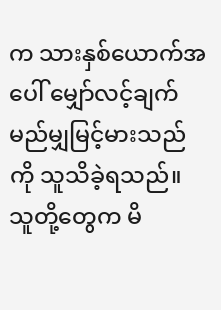က သားနှစ်ယောက်အပေါ် မျှော်လင့်ချက်မည်မျှမြင့်မားသည်ကို သူသိခဲ့ရသည်။ သူတို့တွေက မိ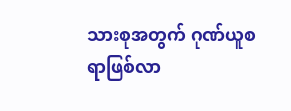သားစုအတွက် ဂုဏ်ယူစရာဖြစ်လာ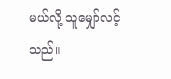မယ်လို့ သူမျှော်လင့်သည်။